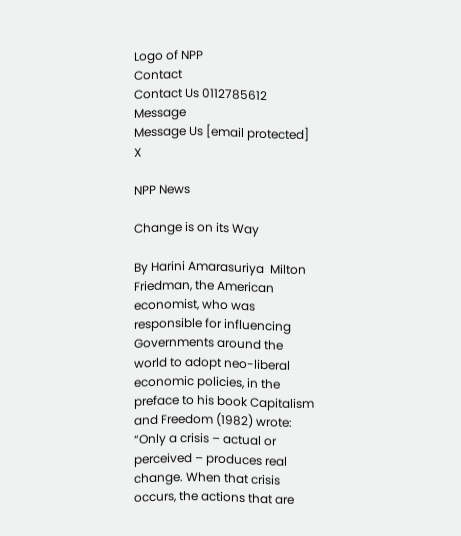Logo of NPP
Contact
Contact Us 0112785612
Message
Message Us [email protected]
X

NPP News

Change is on its Way

By Harini Amarasuriya  Milton Friedman, the American economist, who was responsible for influencing Governments around the world to adopt neo-liberal economic policies, in the preface to his book Capitalism and Freedom (1982) wrote: “Only a crisis – actual or perceived – produces real change. When that crisis occurs, the actions that are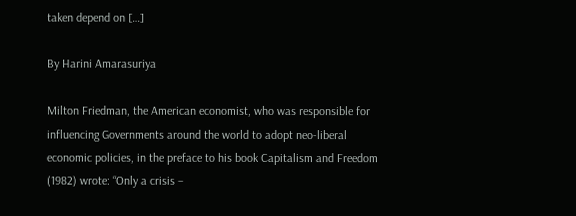taken depend on […]

By Harini Amarasuriya

Milton Friedman, the American economist, who was responsible for influencing Governments around the world to adopt neo-liberal economic policies, in the preface to his book Capitalism and Freedom (1982) wrote: “Only a crisis –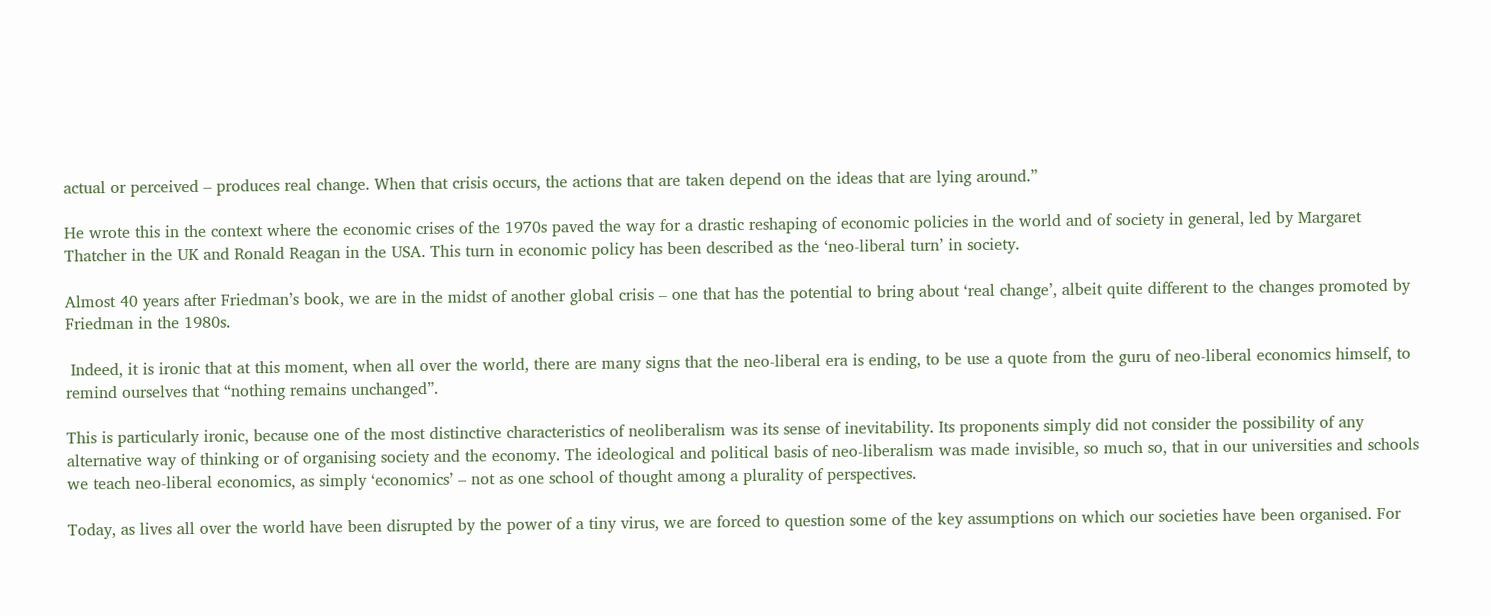actual or perceived – produces real change. When that crisis occurs, the actions that are taken depend on the ideas that are lying around.”

He wrote this in the context where the economic crises of the 1970s paved the way for a drastic reshaping of economic policies in the world and of society in general, led by Margaret Thatcher in the UK and Ronald Reagan in the USA. This turn in economic policy has been described as the ‘neo-liberal turn’ in society.

Almost 40 years after Friedman’s book, we are in the midst of another global crisis – one that has the potential to bring about ‘real change’, albeit quite different to the changes promoted by Friedman in the 1980s.

 Indeed, it is ironic that at this moment, when all over the world, there are many signs that the neo-liberal era is ending, to be use a quote from the guru of neo-liberal economics himself, to remind ourselves that “nothing remains unchanged”.

This is particularly ironic, because one of the most distinctive characteristics of neoliberalism was its sense of inevitability. Its proponents simply did not consider the possibility of any alternative way of thinking or of organising society and the economy. The ideological and political basis of neo-liberalism was made invisible, so much so, that in our universities and schools we teach neo-liberal economics, as simply ‘economics’ – not as one school of thought among a plurality of perspectives.

Today, as lives all over the world have been disrupted by the power of a tiny virus, we are forced to question some of the key assumptions on which our societies have been organised. For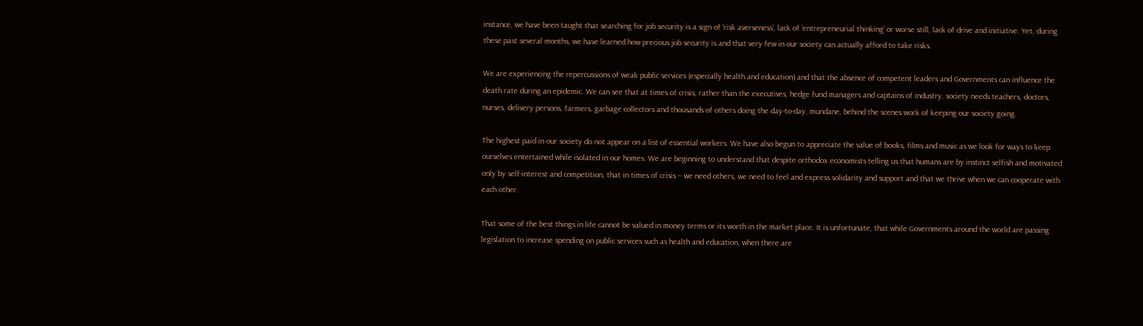instance, we have been taught that searching for job security is a sign of ‘risk averseness’, lack of ‘entrepreneurial thinking’ or worse still, lack of drive and initiative. Yet, during these past several months, we have learned how precious job security is and that very few in our society can actually afford to take risks.

We are experiencing the repercussions of weak public services (especially health and education) and that the absence of competent leaders and Governments can influence the death rate during an epidemic. We can see that at times of crisis, rather than the executives, hedge fund managers and captains of industry, society needs teachers, doctors, nurses, delivery persons, farmers, garbage collectors and thousands of others doing the day-to-day, mundane, behind the scenes work of keeping our society going.

The highest paid in our society do not appear on a list of essential workers. We have also begun to appreciate the value of books, films and music as we look for ways to keep ourselves entertained while isolated in our homes. We are beginning to understand that despite orthodox economists telling us that humans are by instinct selfish and motivated only by self-interest and competition, that in times of crisis – we need others, we need to feel and express solidarity and support and that we thrive when we can cooperate with each other.

That some of the best things in life cannot be valued in money terms or its worth in the market place. It is unfortunate, that while Governments around the world are passing legislation to increase spending on public services such as health and education, when there are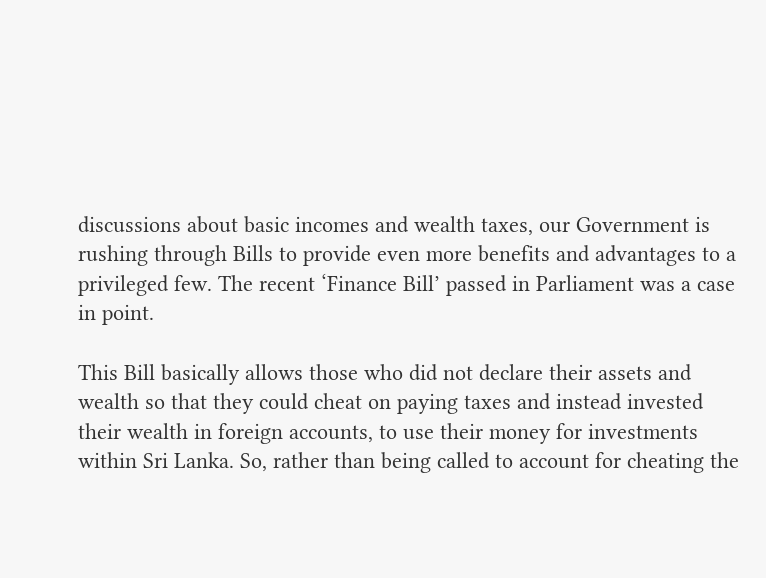discussions about basic incomes and wealth taxes, our Government is rushing through Bills to provide even more benefits and advantages to a privileged few. The recent ‘Finance Bill’ passed in Parliament was a case in point.

This Bill basically allows those who did not declare their assets and wealth so that they could cheat on paying taxes and instead invested their wealth in foreign accounts, to use their money for investments within Sri Lanka. So, rather than being called to account for cheating the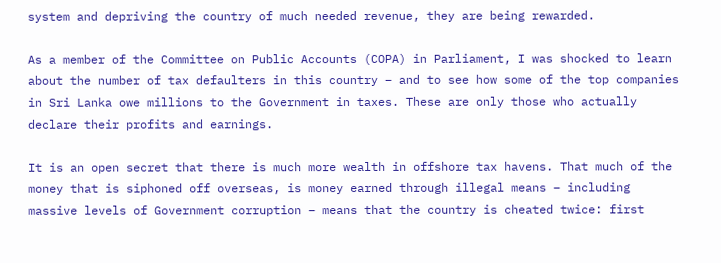system and depriving the country of much needed revenue, they are being rewarded.

As a member of the Committee on Public Accounts (COPA) in Parliament, I was shocked to learn about the number of tax defaulters in this country – and to see how some of the top companies in Sri Lanka owe millions to the Government in taxes. These are only those who actually declare their profits and earnings.

It is an open secret that there is much more wealth in offshore tax havens. That much of the money that is siphoned off overseas, is money earned through illegal means – including massive levels of Government corruption – means that the country is cheated twice: first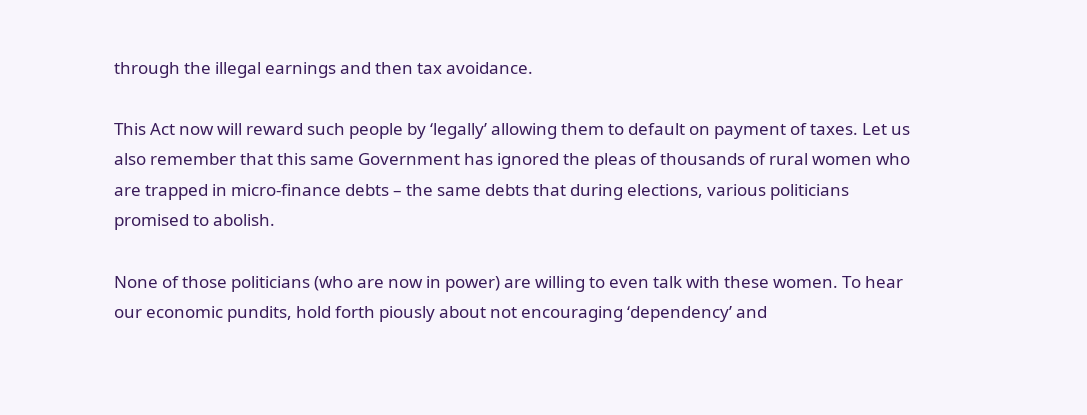through the illegal earnings and then tax avoidance.

This Act now will reward such people by ‘legally’ allowing them to default on payment of taxes. Let us also remember that this same Government has ignored the pleas of thousands of rural women who are trapped in micro-finance debts – the same debts that during elections, various politicians promised to abolish.

None of those politicians (who are now in power) are willing to even talk with these women. To hear our economic pundits, hold forth piously about not encouraging ‘dependency’ and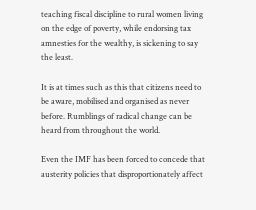teaching fiscal discipline to rural women living on the edge of poverty, while endorsing tax amnesties for the wealthy, is sickening to say the least.

It is at times such as this that citizens need to be aware, mobilised and organised as never before. Rumblings of radical change can be heard from throughout the world.

Even the IMF has been forced to concede that austerity policies that disproportionately affect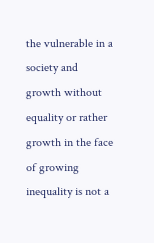the vulnerable in a society and growth without equality or rather growth in the face of growing inequality is not a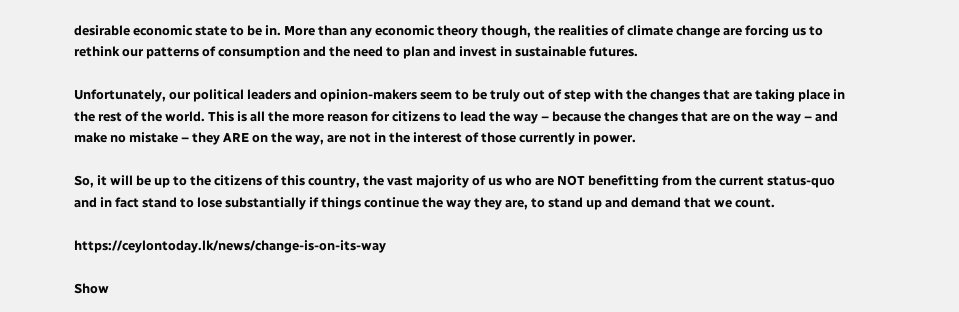desirable economic state to be in. More than any economic theory though, the realities of climate change are forcing us to rethink our patterns of consumption and the need to plan and invest in sustainable futures.

Unfortunately, our political leaders and opinion-makers seem to be truly out of step with the changes that are taking place in the rest of the world. This is all the more reason for citizens to lead the way – because the changes that are on the way – and make no mistake – they ARE on the way, are not in the interest of those currently in power.

So, it will be up to the citizens of this country, the vast majority of us who are NOT benefitting from the current status-quo and in fact stand to lose substantially if things continue the way they are, to stand up and demand that we count.

https://ceylontoday.lk/news/change-is-on-its-way

Show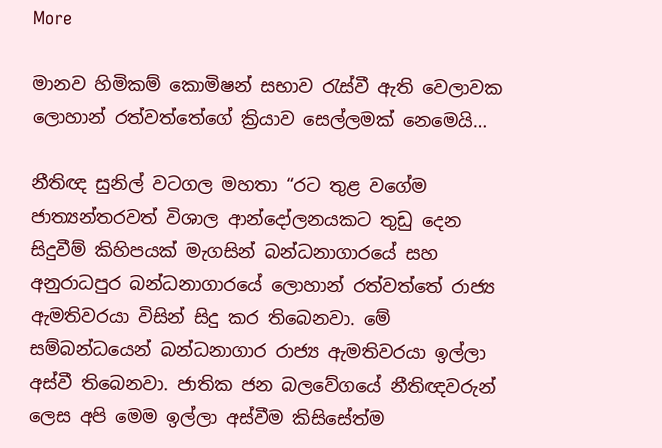More

මානව හිමිකම් කොමිෂන් සභාව රැස්වී ඇති වෙලාවක ලොහාන් රත්වත්තේගේ ක්‍රියාව සෙල්ලමක් නෙමෙයි…

නීතිඥ සුනිල් වටගල මහතා “රට තුළ වගේම ජාත්‍යන්තරවත් විශාල ආන්දෝලනයකට තුඩු දෙන සිදුවීම් කිහිපයක් මැගසින් බන්ධනාගාරයේ සහ අනුරාධපුර බන්ධනාගාරයේ ලොහාන් රත්වත්තේ රාජ්‍ය ඇමතිවරයා විසින් සිදු කර තිබෙනවා. මේ සම්බන්ධයෙන් බන්ධනාගාර රාජ්‍ය ඇමතිවරයා ඉල්ලා අස්වී තිබෙනවා. ජාතික ජන බලවේගයේ නීතිඥවරුන් ලෙස අපි මෙම ඉල්ලා අස්වීම කිසිසේත්ම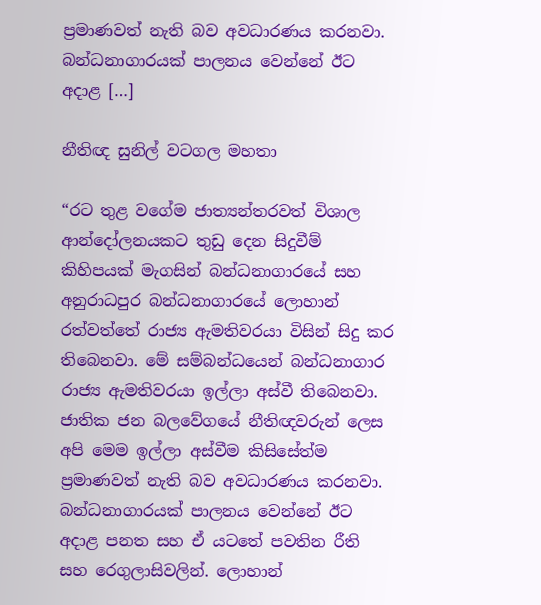ප්‍රමාණවත් නැති බව අවධාරණය කරනවා. බන්ධනාගාරයක් පාලනය වෙන්නේ ඊට අදාළ […]

නීතිඥ සුනිල් වටගල මහතා

“රට තුළ වගේම ජාත්‍යන්තරවත් විශාල ආන්දෝලනයකට තුඩු දෙන සිදුවීම් කිහිපයක් මැගසින් බන්ධනාගාරයේ සහ අනුරාධපුර බන්ධනාගාරයේ ලොහාන් රත්වත්තේ රාජ්‍ය ඇමතිවරයා විසින් සිදු කර තිබෙනවා. මේ සම්බන්ධයෙන් බන්ධනාගාර රාජ්‍ය ඇමතිවරයා ඉල්ලා අස්වී තිබෙනවා. ජාතික ජන බලවේගයේ නීතිඥවරුන් ලෙස අපි මෙම ඉල්ලා අස්වීම කිසිසේත්ම ප්‍රමාණවත් නැති බව අවධාරණය කරනවා. බන්ධනාගාරයක් පාලනය වෙන්නේ ඊට අදාළ පනත සහ ඒ යටතේ පවතින රීති සහ රෙගුලාසිවලින්. ලොහාන්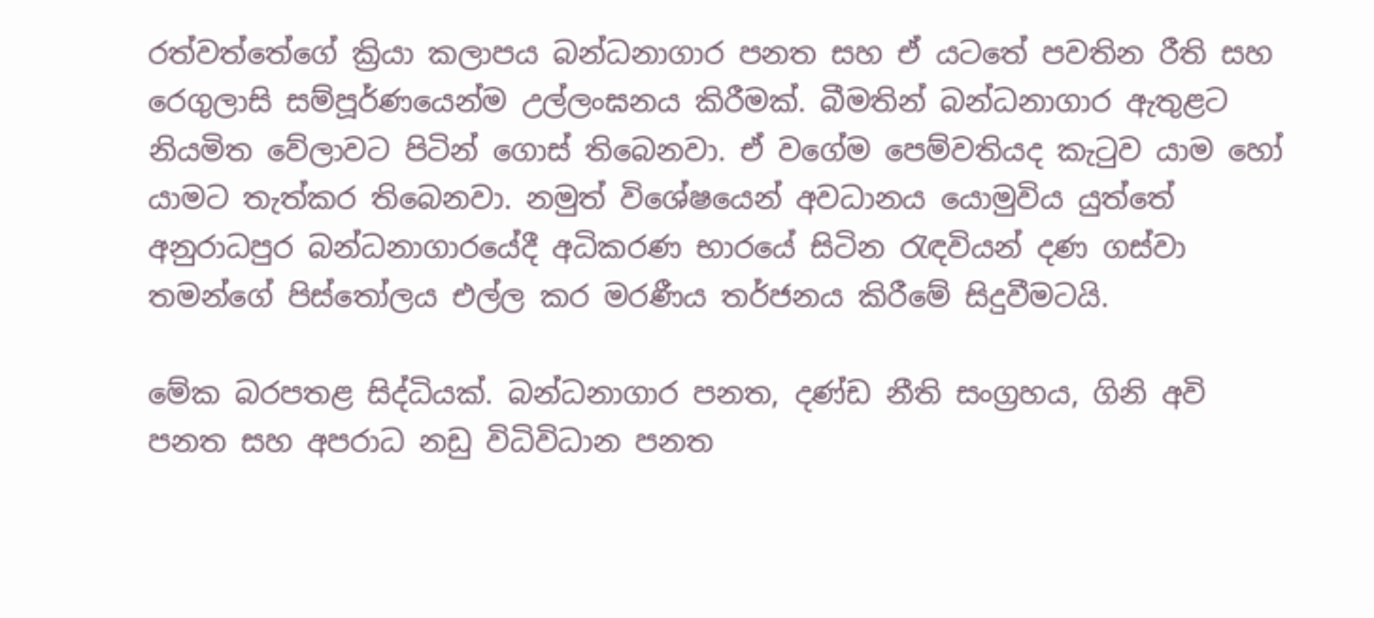රත්වත්තේගේ ක්‍රියා කලාපය බන්ධනාගාර පනත සහ ඒ යටතේ පවතින රීති සහ රෙගුලාසි සම්පූර්ණයෙන්ම උල්ලංඝනය කිරීමක්. බීමතින් බන්ධනාගාර ඇතුළට නියමිත වේලාවට පිටින් ගොස් තිබෙනවා. ඒ වගේම පෙම්වතියද කැටුව යාම හෝ යාමට තැත්කර තිබෙනවා. නමුත් විශේෂයෙන් අවධානය යොමුවිය යුත්තේ අනුරාධපුර බන්ධනාගාරයේදී අධිකරණ භාරයේ සිටින රැඳවියන් දණ ගස්වා තමන්ගේ පිස්තෝලය එල්ල කර මරණීය තර්ජනය කිරීමේ සිදුවීමටයි.

මේක බරපතළ සිද්ධියක්. බන්ධනාගාර පනත, දණ්ඩ නීති සංග්‍රහය, ගිනි අවි පනත සහ අපරාධ නඩු විධිවිධාන පනත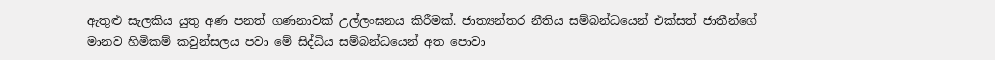ඇතුළු සැලකිය යුතු අණ පනත් ගණනාවක් උල්ලංඝනය කිරීමක්. ජාත්‍යන්තර නීතිය සම්බන්ධයෙන් එක්සත් ජාතීන්ගේ මානව හිමිකම් කවුන්සලය පවා මේ සිද්ධිය සම්බන්ධයෙන් අත පොවා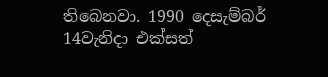තිබෙනවා. 1990 දෙසැම්බර් 14වැනිදා එක්සත්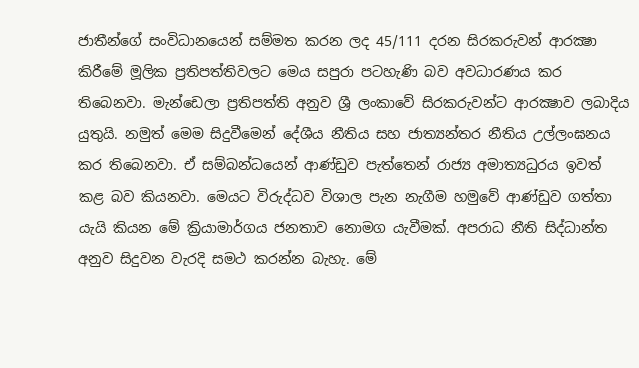ජාතීන්ගේ සංවිධානයෙන් සම්මත කරන ලද 45/111 දරන සිරකරුවන් ආරක්‍ෂා කිරීමේ මූලික ප්‍රතිපත්තිවලට මෙය සපුරා පටහැණි බව අවධාරණය කර තිබෙනවා. මැන්ඩෙලා ප්‍රතිපත්ති අනුව ශ්‍රී ලංකාවේ සිරකරුවන්ට ආරක්‍ෂාව ලබාදිය යුතුයි. නමුත් මෙම සිදුවීමෙන් දේශීය නීතිය සහ ජාත්‍යන්තර නීතිය උල්ලංඝනය කර තිබෙනවා. ඒ සම්බන්ධයෙන් ආණ්ඩුව පැත්තෙන් රාජ්‍ය අමාත්‍යධුරය ඉවත් කළ බව කියනවා. මෙයට විරුද්ධව විශාල පැන නැගීම හමුවේ ආණ්ඩුව ගත්තා යැයි කියන මේ ක්‍රියාමාර්ගය ජනතාව නොමග යැවීමක්. අපරාධ නීති සිද්ධාන්ත අනුව සිදුවන වැරදි සමථ කරන්න බැහැ. මේ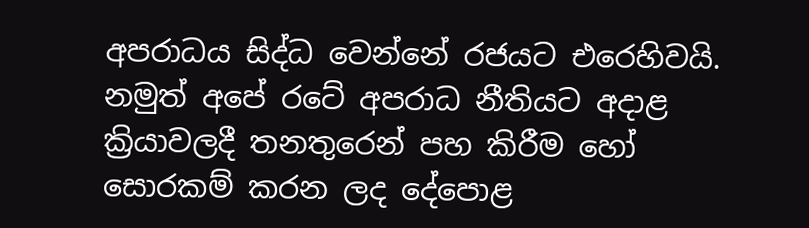අපරාධය සිද්ධ වෙන්නේ රජයට එරෙහිවයි. නමුත් අපේ රටේ අපරාධ නීතියට අදාළ ක්‍රියාවලදී තනතුරෙන් පහ කිරීම හෝ සොරකම් කරන ලද දේපොළ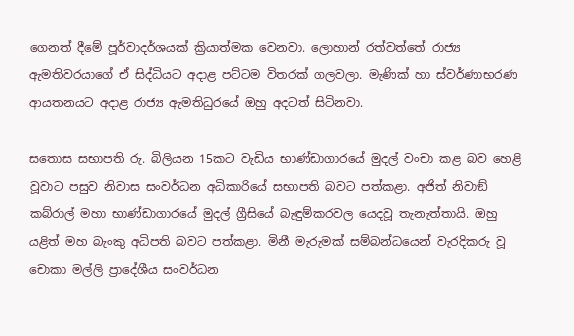ගෙනත් දීමේ පූර්වාදර්ශයක් ක්‍රියාත්මක වෙනවා. ලොහාන් රත්වත්තේ රාජ්‍ය ඇමතිවරයාගේ ඒ සිද්ධියට අදාළ පට්ටම විතරක් ගලවලා. මැණික් හා ස්වර්ණාභරණ ආයතනයට අදාළ රාජ්‍ය ඇමතිධුරයේ ඔහු අදටත් සිටිනවා.

සතොස සභාපති රු. බිලියන 15කට වැඩිය භාණ්ඩාගාරයේ මුදල් වංචා කළ බව හෙළි වූවාට පසුව නිවාස සංවර්ධන අධිකාරියේ සභාපති බවට පත්කළා. අජිත් නිවාඞ් කබ්රාල් මහා භාණ්ඩාගාරයේ මුදල් ග්‍රීසියේ බැඳුම්කරවල යෙදවූ තැනැත්තායි. ඔහු යළිත් මහ බැංකු අධිපති බවට පත්කළා. මිනී මැරුමක් සම්බන්ධයෙන් වැරදිකරු වූ චොකා මල්ලි ප්‍රාදේශීය සංවර්ධන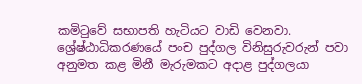කමිටුවේ සභාපති හැටියට වාඩි වෙනවා. ශ්‍රේෂ්ඨාධිකරණයේ පංච පුද්ගල විනිසුරුවරුන් පවා අනුමත කළ මිනී මැරුමකට අදාළ පුද්ගලයා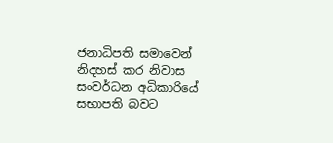ජනාධිපති සමාවෙන් නිදහස් කර නිවාස සංවර්ධන අධිකාරියේ සභාපති බවට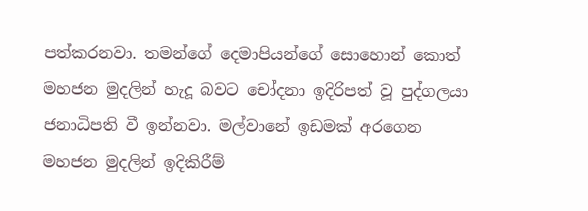පත්කරනවා. තමන්ගේ දෙමාපියන්ගේ සොහොන් කොත් මහජන මුදලින් හැදූ බවට චෝදනා ඉදිරිපත් වූ පුද්ගලයා ජනාධිපති වී ඉන්නවා. මල්වානේ ඉඩමක් අරගෙන මහජන මුදලින් ඉදිකිරීම්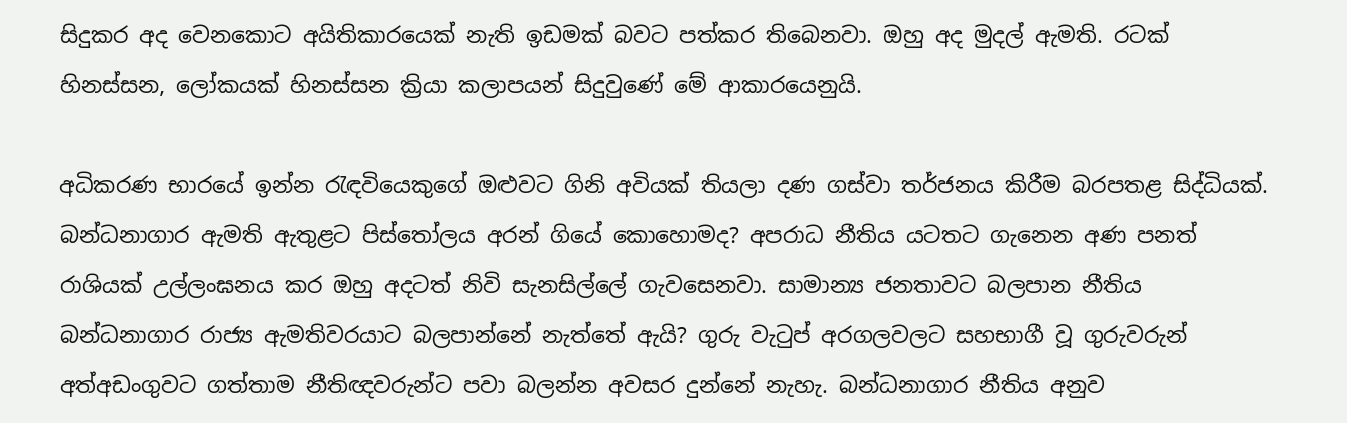සිදුකර අද වෙනකොට අයිතිකාරයෙක් නැති ඉඩමක් බවට පත්කර තිබෙනවා. ඔහු අද මුදල් ඇමති. රටක් හිනස්සන, ලෝකයක් හිනස්සන ක්‍රියා කලාපයන් සිදුවුණේ මේ ආකාරයෙනුයි.

අධිකරණ භාරයේ ඉන්න රැඳවියෙකුගේ ඔළුවට ගිනි අවියක් තියලා දණ ගස්වා තර්ජනය කිරීම බරපතළ සිද්ධියක්. බන්ධනාගාර ඇමති ඇතුළට පිස්තෝලය අරන් ගියේ කොහොමද? අපරාධ නීතිය යටතට ගැනෙන අණ පනත් රාශියක් උල්ලංඝනය කර ඔහු අදටත් නිවි සැනසිල්ලේ ගැවසෙනවා. සාමාන්‍ය ජනතාවට බලපාන නීතිය බන්ධනාගාර රාජ්‍ය ඇමතිවරයාට බලපාන්නේ නැත්තේ ඇයි? ගුරු වැටුප් අරගලවලට සහභාගී වූ ගුරුවරුන් අත්අඩංගුවට ගත්තාම නීතිඥවරුන්ට පවා බලන්න අවසර දුන්නේ නැහැ. බන්ධනාගාර නීතිය අනුව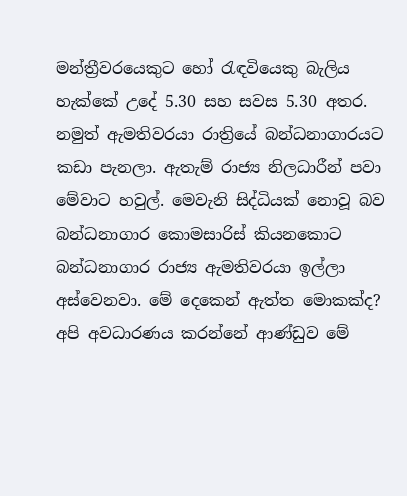මන්ත්‍රීවරයෙකුට හෝ රැඳවියෙකු බැලිය හැක්කේ උදේ 5.30 සහ සවස 5.30 අතර. නමුත් ඇමතිවරයා රාත්‍රියේ බන්ධනාගාරයට කඩා පැනලා. ඇතැම් රාජ්‍ය නිලධාරීන් පවා මේවාට හවුල්. මෙවැනි සිද්ධියක් නොවූ බව බන්ධනාගාර කොමසාරිස් කියනකොට බන්ධනාගාර රාජ්‍ය ඇමතිවරයා ඉල්ලා අස්වෙනවා. මේ දෙකෙන් ඇත්ත මොකක්ද? අපි අවධාරණය කරන්නේ ආණ්ඩුව මේ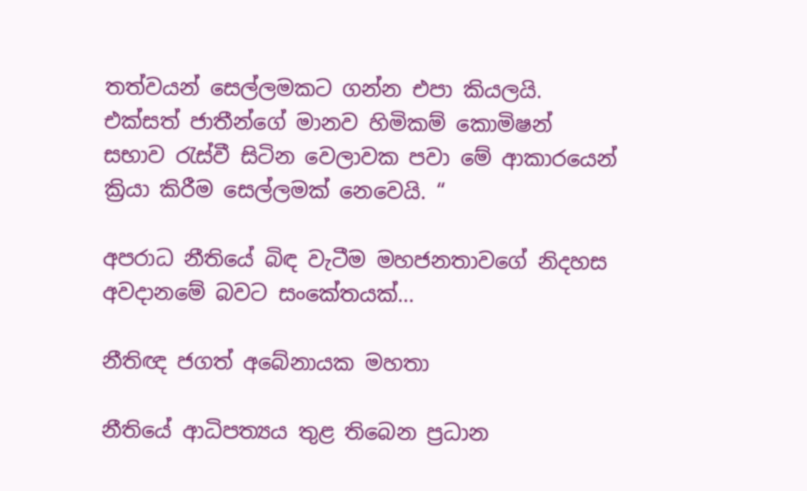තත්වයන් සෙල්ලමකට ගන්න එපා කියලයි. එක්සත් ජාතීන්ගේ මානව හිමිකම් කොමිෂන් සභාව රැස්වී සිටින වෙලාවක පවා මේ ආකාරයෙන් ක්‍රියා කිරීම සෙල්ලමක් නෙවෙයි. “

අපරාධ නීතියේ බිඳ වැටීම මහජනතාවගේ නිදහස අවදානමේ බවට සංකේතයක්…

නීතිඥ ජගත් අබේනායක මහතා

නීතියේ ආධිපත්‍යය තුළ තිබෙන ප්‍රධාන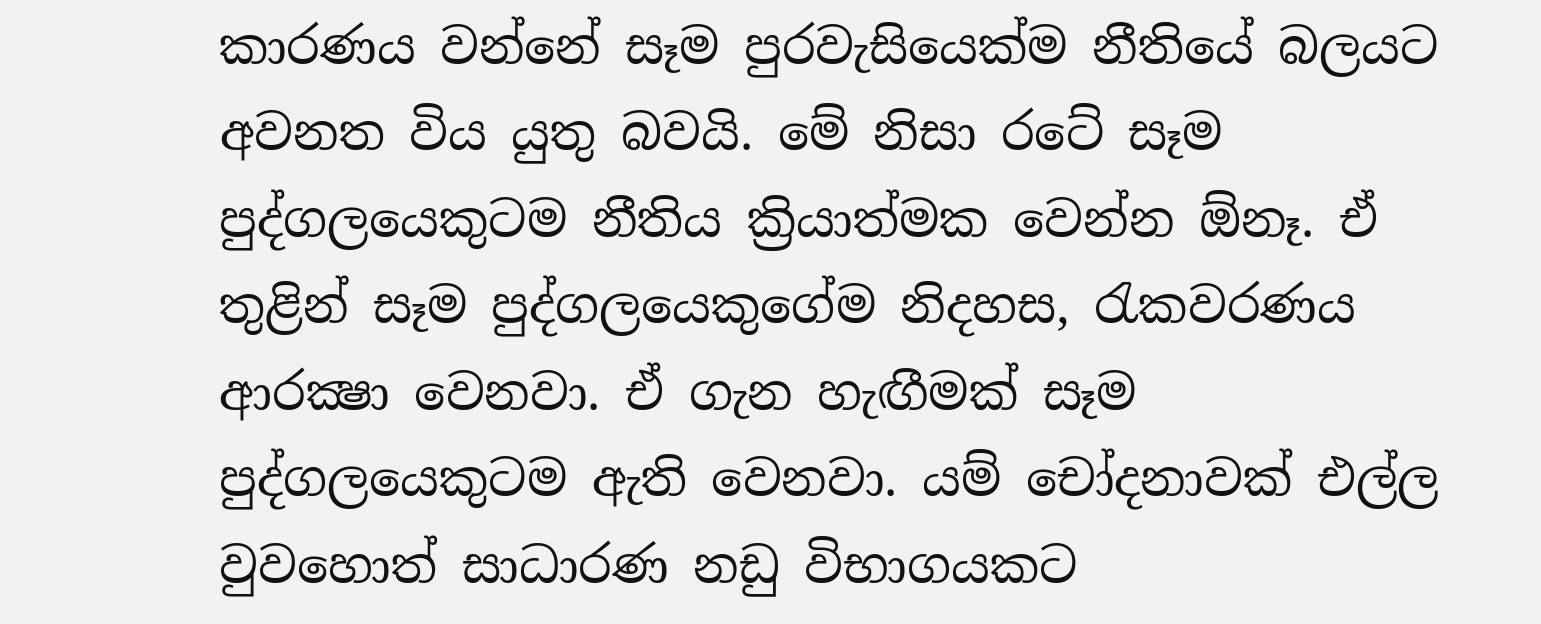කාරණය වන්නේ සෑම පුරවැසියෙක්ම නීතියේ බලයට අවනත විය යුතු බවයි. මේ නිසා රටේ සෑම පුද්ගලයෙකුටම නීතිය ක්‍රියාත්මක වෙන්න ඕනෑ. ඒ තුළින් සෑම පුද්ගලයෙකුගේම නිදහස, රැකවරණය ආරක්‍ෂා වෙනවා. ඒ ගැන හැඟීමක් සෑම පුද්ගලයෙකුටම ඇති වෙනවා. යම් චෝදනාවක් එල්ල වුවහොත් සාධාරණ නඩු විභාගයකට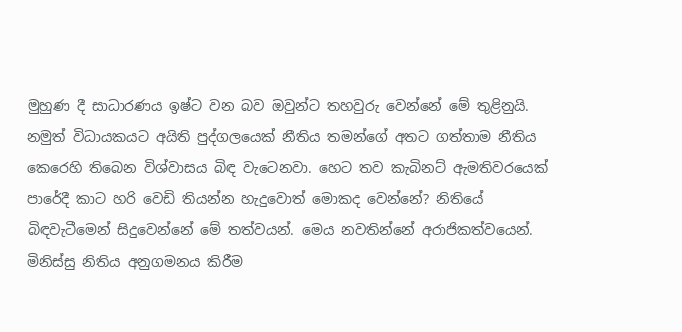මුහුණ දී සාධාරණය ඉෂ්ට වන බව ඔවුන්ට තහවුරු වෙන්නේ මේ තුළිනුයි. නමුත් විධායකයට අයිති පුද්ගලයෙක් නීතිය තමන්ගේ අතට ගත්තාම නීතිය කෙරෙහි තිබෙන විශ්වාසය බිඳ වැටෙනවා. හෙට තව කැබිනට් ඇමතිවරයෙක් පාරේදී කාට හරි වෙඩි තියන්න හැදුවොත් මොකද වෙන්නේ? නිතියේ බිඳවැටීමෙන් සිදුවෙන්නේ මේ තත්වයන්. මෙය නවතින්නේ අරාජිකත්වයෙන්. මිනිස්සු නිතිය අනුගමනය කිරීම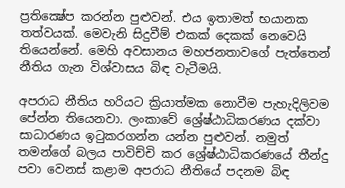ප්‍රතික්‍ෂේප කරන්න පුළුවන්. එය ඉතාමත් භයානක තත්වයක්. මෙවැනි සිදුවීම් එකක් දෙකක් නෙවෙයි තියෙන්නේ. මෙහි අවසානය මහජනතාවගේ පැත්තෙන් නීතිය ගැන විශ්වාසය බිඳ වැටීමයි.

අපරාධ නීතිය හරියට ක්‍රියාත්මක නොවීම පැහැදිලිවම පේන්න තියෙනවා. ලංකාවේ ශ්‍රේෂ්ඨාධිකරණය දක්වා සාධාරණය ඉටුකරගන්න යන්න පුළුවන්. නමුත් තමන්ගේ බලය පාවිච්චි කර ශ්‍රේෂ්ඨාධිකරණයේ තීන්දු පවා වෙනස් කළාම අපරාධ නීතියේ පදනම බිඳ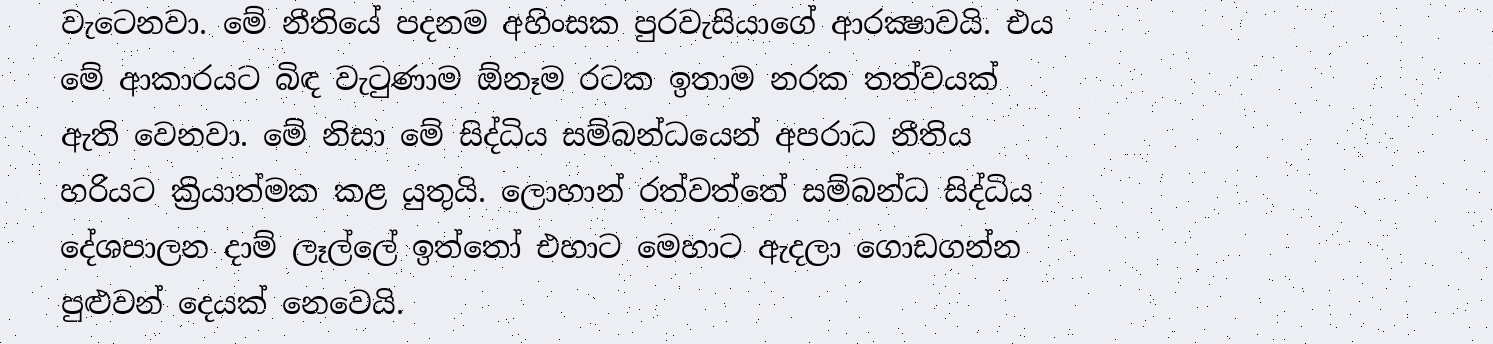වැටෙනවා. මේ නීතියේ පදනම අහිංසක පුරවැසියාගේ ආරක්‍ෂාවයි. එය මේ ආකාරයට බිඳ වැටුණාම ඕනෑම රටක ඉතාම නරක තත්වයක් ඇති වෙනවා. මේ නිසා මේ සිද්ධිය සම්බන්ධයෙන් අපරාධ නීතිය හරියට ක්‍රියාත්මක කළ යුතුයි. ලොහාන් රත්වත්තේ සම්බන්ධ සිද්ධිය දේශපාලන දාම් ලෑල්ලේ ඉත්තෝ එහාට මෙහාට ඇදලා ගොඩගන්න පුළුවන් දෙයක් නෙවෙයි.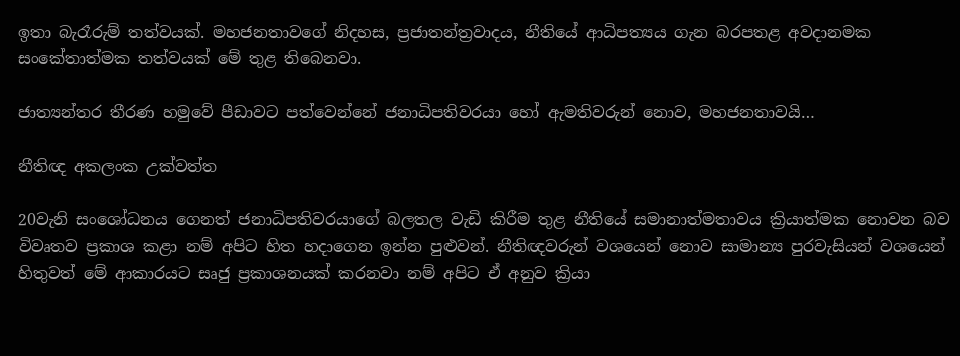ඉතා බැරෑරුම් තත්වයක්. මහජනතාවගේ නිදහස, ප්‍රජාතන්ත්‍රවාදය, නීතියේ ආධිපත්‍යය ගැන බරපතළ අවදානමක සංකේතාත්මක තත්වයක් මේ තුළ තිබෙනවා.

ජාත්‍යන්තර තීරණ හමුවේ පීඩාවට පත්වෙන්නේ ජනාධිපතිවරයා හෝ ඇමතිවරුන් නොව, මහජනතාවයි…

නීතිඥ අකලංක උක්වත්ත

20වැනි සංශෝධනය ගෙනත් ජනාධිපතිවරයාගේ බලතල වැඩි කිරීම තුළ නීතියේ සමානාත්මතාවය ක්‍රියාත්මක නොවන බව විවෘතව ප්‍රකාශ කළා නම් අපිට හිත හදාගෙන ඉන්න පුළුවන්. නීතිඥවරුන් වශයෙන් නොව සාමාන්‍ය පුරවැසියන් වශයෙන් හිතුවත් මේ ආකාරයට සෘජු ප්‍රකාශනයක් කරනවා නම් අපිට ඒ අනුව ක්‍රියා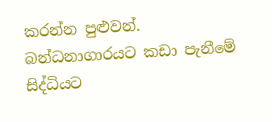කරන්න පුළුවන්. බන්ධනාගාරයට කඩා පැනීමේ සිද්ධියට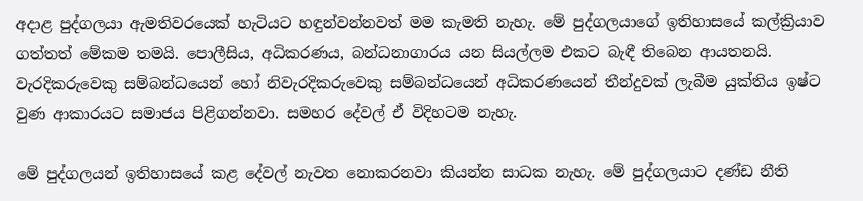අදාළ පුද්ගලයා ඇමතිවරයෙක් හැටියට හඳුන්වන්නවත් මම කැමති නැහැ. මේ පුද්ගලයාගේ ඉතිහාසයේ කල්ක්‍රියාව ගත්තත් මේකම තමයි. පොලීසිය, අධිකරණය, බන්ධනාගාරය යන සියල්ලම එකට බැඳී තිබෙන ආයතනයි. වැරදිකරුවෙකු සම්බන්ධයෙන් හෝ නිවැරදිකරුවෙකු සම්බන්ධයෙන් අධිකරණයෙන් තීන්දුවක් ලැබීම යුක්තිය ඉෂ්ට වුණ ආකාරයට සමාජය පිළිගන්නවා. සමහර දේවල් ඒ විදිහටම නැහැ.

මේ පුද්ගලයන් ඉතිහාසයේ කළ දේවල් නැවත නොකරනවා කියන්න සාධක නැහැ. මේ පුද්ගලයාට දණ්ඩ නීති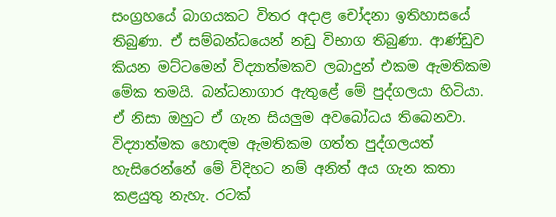සංග්‍රහයේ බාගයකට විතර අදාළ චෝදනා ඉතිහාසයේ තිබුණා. ඒ සම්බන්ධයෙන් නඩු විභාග තිබුණා. ආණ්ඩුව කියන මට්ටමෙන් විද්‍යාත්මකව ලබාදුන් එකම ඇමතිකම මේක තමයි. බන්ධනාගාර ඇතුළේ මේ පුද්ගලයා හිටියා. ඒ නිසා ඔහුට ඒ ගැන සියලුම අවබෝධය තිබෙනවා. විද්‍යාත්මක හොඳම ඇමතිකම ගත්ත පුද්ගලයත් හැසිරෙන්නේ මේ විදිහට නම් අනිත් අය ගැන කතා කළයුතු නැහැ. රටක්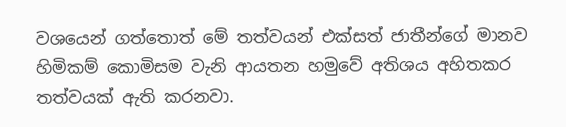වශයෙන් ගත්තොත් මේ තත්වයන් එක්සත් ජාතීන්ගේ මානව හිමිකම් කොමිසම වැනි ආයතන හමුවේ අතිශය අහිතකර තත්වයක් ඇති කරනවා.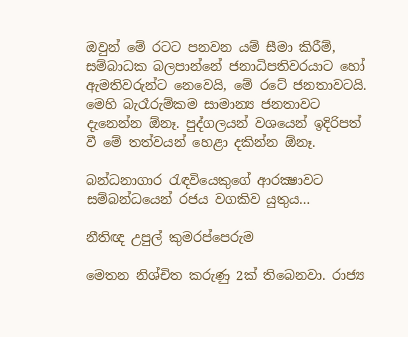ඔවුන් මේ රටට පනවන යම් සීමා කිරීම්, සම්බාධක බලපාන්නේ ජනාධිපතිවරයාට හෝ ඇමතිවරුන්ට නෙවෙයි, මේ රටේ ජනතාවටයි. මෙහි බැරෑරුම්කම සාමාන්‍ය ජනතාවට දැනෙන්න ඕනෑ. පුද්ගලයන් වශයෙන් ඉදිරිපත් වී මේ තත්වයන් හෙළා දකින්න ඕනෑ.

බන්ධනාගාර රැඳවියෙකුගේ ආරක්‍ෂාවට සම්බන්ධයෙන් රජය වගකිව යුතුය…

නීතිඥ උපුල් කුමරප්පෙරුම

මෙතන නිශ්චිත කරුණු 2ක් තිබෙනවා. රාජ්‍ය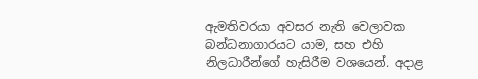ඇමතිවරයා අවසර නැති වෙලාවක බන්ධනාගාරයට යාම, සහ එහි නිලධාරීන්ගේ හැසිරීම වශයෙන්. අදාළ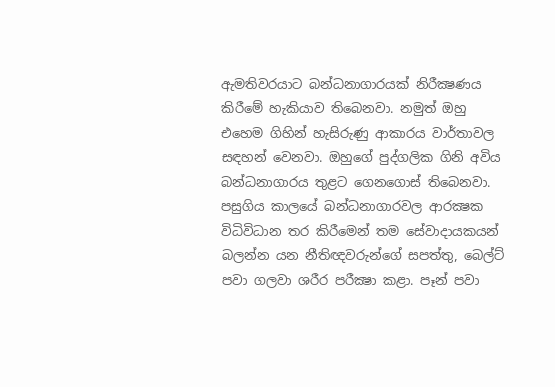ඇමතිවරයාට බන්ධනාගාරයක් නිරීක්‍ෂණය කිරීමේ හැකියාව තිබෙනවා. නමුත් ඔහු එහෙම ගිහින් හැසිරුණු ආකාරය වාර්තාවල සඳහන් වෙනවා. ඔහුගේ පුද්ගලික ගිනි අවිය බන්ධනාගාරය තුළට ගෙනගොස් තිබෙනවා. පසුගිය කාලයේ බන්ධනාගාරවල ආරක්‍ෂක විධිවිධාන තර කිරීමෙන් තම සේවාදායකයන් බලන්න යන නීතිඥවරුන්ගේ සපත්තු, බෙල්ට් පවා ගලවා ශරීර පරීක්‍ෂා කළා. පෑන් පවා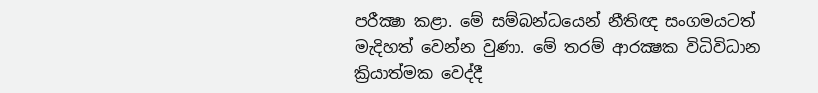පරීක්‍ෂා කළා. මේ සම්බන්ධයෙන් නීතිඥ සංගමයටත් මැදිහත් වෙන්න වුණා. මේ තරම් ආරක්‍ෂක විධිවිධාන ක්‍රියාත්මක වෙද්දී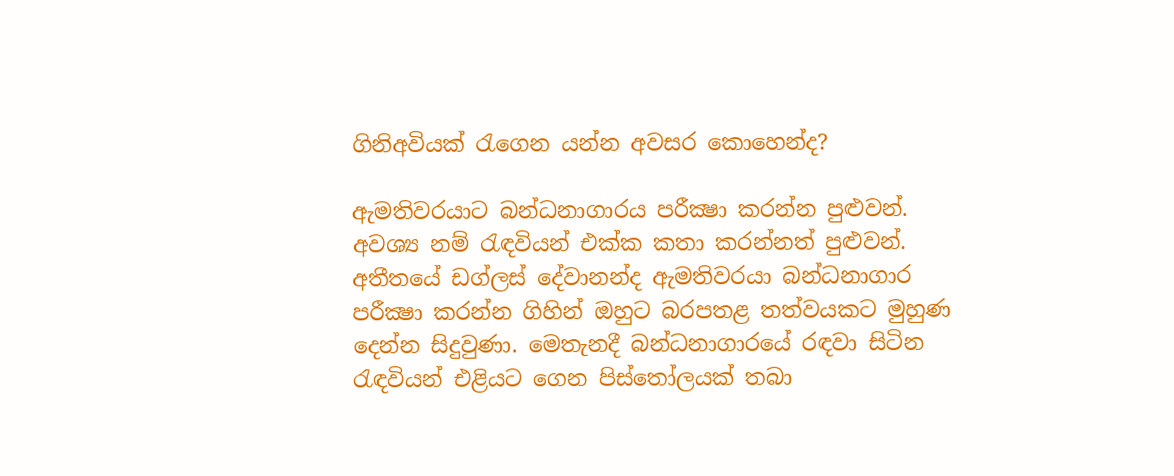ගිනිඅවියක් රැගෙන යන්න අවසර කොහෙන්ද?

ඇමතිවරයාට බන්ධනාගාරය පරීක්‍ෂා කරන්න පුළුවන්. අවශ්‍ය නම් රැඳවියන් එක්ක කතා කරන්නත් පුළුවන්. අතීතයේ ඩග්ලස් දේවානන්ද ඇමතිවරයා බන්ධනාගාර පරීක්‍ෂා කරන්න ගිහින් ඔහුට බරපතළ තත්වයකට මුහුණ දෙන්න සිදුවුණා. මෙතැනදී බන්ධනාගාරයේ රඳවා සිටින රැඳවියන් එළියට ගෙන පිස්තෝලයක් තබා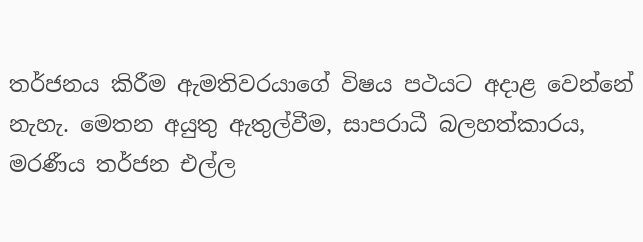තර්ජනය කිරීම ඇමතිවරයාගේ විෂය පථයට අදාළ වෙන්නේ නැහැ. මෙතන අයුතු ඇතුල්වීම, සාපරාධී බලහත්කාරය, මරණීය තර්ජන එල්ල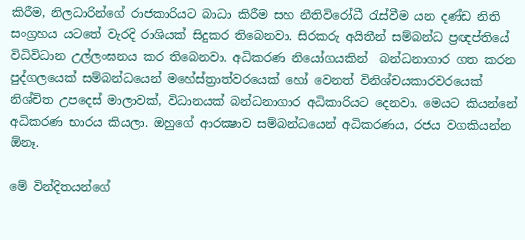කිරීම, නිලධාරින්ගේ රාජකාරියට බාධා කිරීම සහ නීතිවිරෝධී රැස්වීම යන දණ්ඩ නිති සංග්‍රහය යටතේ වැරදි රාශියක් සිදුකර තිබෙනවා. සිරකරු අයිතීන් සම්බන්ධ ප්‍රඥප්තියේ විධිවිධාන උල්ලංඝනය කර තිබෙනවා. අධිකරණ නියෝගයකින්  බන්ධනාගාර ගත කරන පුද්ගලයෙක් සම්බන්ධයෙන් මහේස්ත්‍රාත්වරයෙක් හෝ වෙනත් විනිශ්චයකාරවරයෙක් නිශ්චිත උපදෙස් මාලාවක්, විධානයක් බන්ධනාගාර අධිකාරියට දෙනවා. මෙයට කියන්නේ අධිකරණ භාරය කියලා. ඔහුගේ ආරක්‍ෂාව සම්බන්ධයෙන් අධිකරණය, රජය වගකියන්න ඕනෑ.

මේ වින්දිතයන්ගේ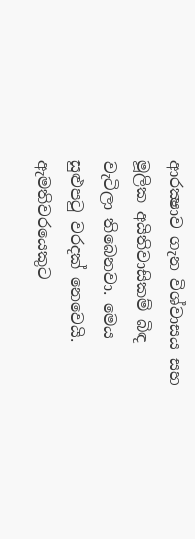ආරක්‍ෂාව ගැන විශ්වාසය සහ මූලික අයිතිවාසිකම් බිඳ වැටිලා තිබෙනවා. මෙය සුළුපටු වරදක් නෙවෙයි. ඇමතිවරයෙකුට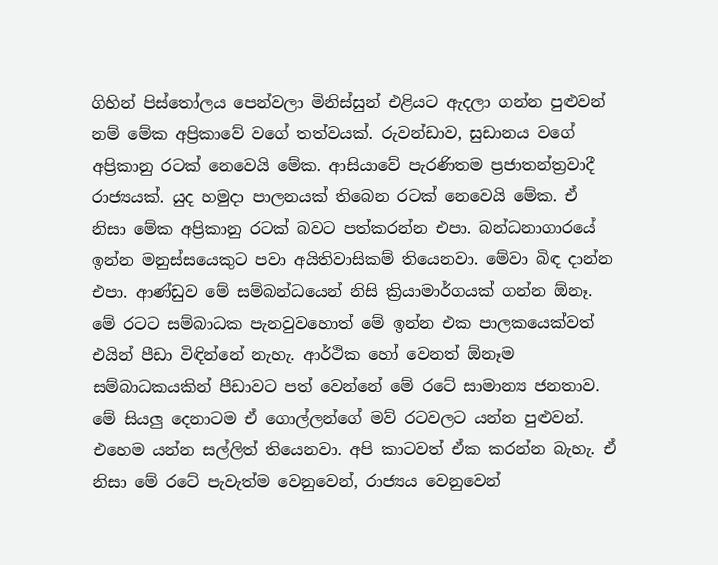ගිහින් පිස්තෝලය පෙන්වලා මිනිස්සුන් එළියට ඇදලා ගන්න පුළුවන් නම් මේක අප්‍රිකාවේ වගේ තත්වයක්. රුවන්ඩාව, සුඩානය වගේ අප්‍රිකානු රටක් නෙවෙයි මේක. ආසියාවේ පැරණිතම ප්‍රජාතන්ත්‍රවාදී රාජ්‍යයක්. යුද හමුදා පාලනයක් තිබෙන රටක් නෙවෙයි මේක. ඒ නිසා මේක අප්‍රිකානු රටක් බවට පත්කරන්න එපා. බන්ධනාගාරයේ ඉන්න මනුස්සයෙකුට පවා අයිතිවාසිකම් තියෙනවා. මේවා බිඳ දාන්න එපා. ආණ්ඩුව මේ සම්බන්ධයෙන් නිසි ක්‍රියාමාර්ගයක් ගන්න ඕනෑ. මේ රටට සම්බාධක පැනවුවහොත් මේ ඉන්න එක පාලකයෙක්වත් එයින් පීඩා විඳින්නේ නැහැ. ආර්ථික හෝ වෙනත් ඕනෑම සම්බාධකයකින් පීඩාවට පත් වෙන්නේ මේ රටේ සාමාන්‍ය ජනතාව. මේ සියලු දෙනාටම ඒ ගොල්ලන්ගේ මව් රටවලට යන්න පුළුවන්. එහෙම යන්න සල්ලිත් තියෙනවා. අපි කාටවත් ඒක කරන්න බැහැ. ඒ නිසා මේ රටේ පැවැත්ම වෙනුවෙන්, රාජ්‍යය වෙනුවෙන්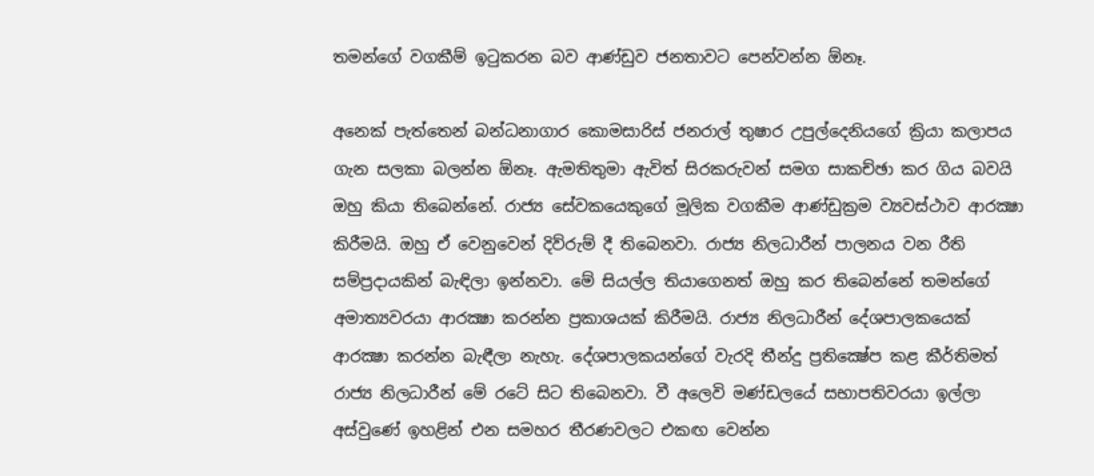තමන්ගේ වගකීම් ඉටුකරන බව ආණ්ඩුව ජනතාවට පෙන්වන්න ඕනෑ.

අනෙක් පැත්තෙන් බන්ධනාගාර කොමසාරිස් ජනරාල් තුෂාර උපුල්දෙනියගේ ක්‍රියා කලාපය ගැන සලකා බලන්න ඕනෑ. ඇමතිතුමා ඇවිත් සිරකරුවන් සමග සාකච්ඡා කර ගිය බවයි ඔහු කියා තිබෙන්නේ. රාජ්‍ය සේවකයෙකුගේ මූලික වගකීම ආණ්ඩුක්‍රම ව්‍යවස්ථාව ආරක්‍ෂා කිරීමයි. ඔහු ඒ වෙනුවෙන් දිව්රුම් දී තිබෙනවා. රාජ්‍ය නිලධාරීන් පාලනය වන රීති සම්ප්‍රදායකින් බැඳිලා ඉන්නවා. මේ සියල්ල තියාගෙනත් ඔහු කර තිබෙන්නේ තමන්ගේ අමාත්‍යවරයා ආරක්‍ෂා කරන්න ප්‍රකාශයක් කිරීමයි. රාජ්‍ය නිලධාරීන් දේශපාලකයෙක් ආරක්‍ෂා කරන්න බැඳීලා නැහැ. දේශපාලකයන්ගේ වැරදි තීන්දු ප්‍රතික්‍ෂේප කළ කීර්තිමත් රාජ්‍ය නිලධාරීන් මේ රටේ සිට තිබෙනවා. වී අලෙවි මණ්ඩලයේ සභාපතිවරයා ඉල්ලා අස්වුණේ ඉහළින් එන සමහර තීරණවලට එකඟ වෙන්න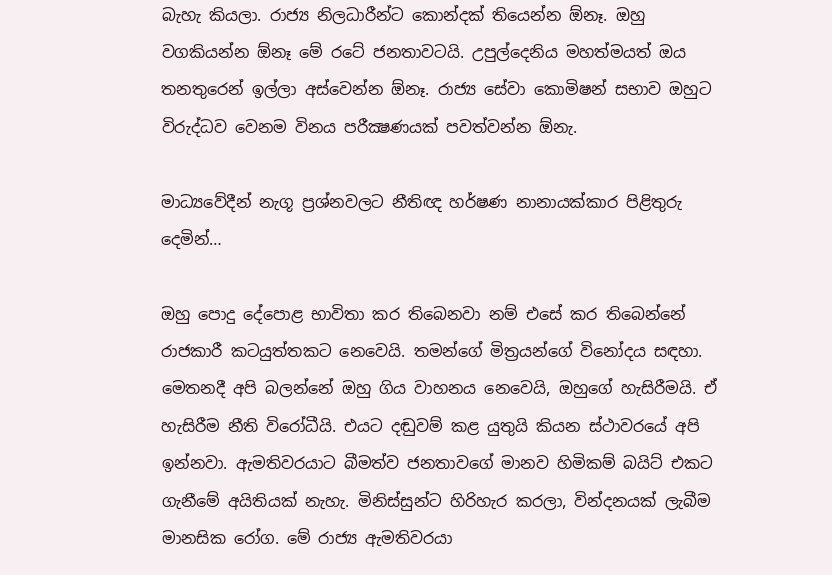බැහැ කියලා. රාජ්‍ය නිලධාරීන්ට කොන්දක් තියෙන්න ඕනෑ. ඔහු වගකියන්න ඕනෑ මේ රටේ ජනතාවටයි. උපුල්දෙනිය මහත්මයත් ඔය තනතුරෙන් ඉල්ලා අස්වෙන්න ඕනෑ. රාජ්‍ය සේවා කොමිෂන් සභාව ඔහුට විරුද්ධව වෙනම විනය පරීක්‍ෂණයක් පවත්වන්න ඕනැ.

මාධ්‍යවේදීන් නැගූ ප්‍රශ්නවලට නීතිඥ හර්ෂණ නානායක්කාර පිළිතුරු දෙමින්…

ඔහු පොදු දේපොළ භාවිතා කර තිබෙනවා නම් එසේ කර තිබෙන්නේ රාජකාරී කටයුත්තකට නෙවෙයි. තමන්ගේ මිත්‍රයන්ගේ විනෝදය සඳහා. මෙතනදී අපි බලන්නේ ඔහු ගිය වාහනය නෙවෙයි, ඔහුගේ හැසිරීමයි. ඒ හැසිරීම නීති විරෝධීයි. එයට දඬුවම් කළ යුතුයි කියන ස්ථාවරයේ අපි ඉන්නවා. ඇමතිවරයාට බීමත්ව ජනතාවගේ මානව හිමිකම් බයිට් එකට ගැනීමේ අයිතියක් නැහැ. මිනිස්සුන්ට හිරිහැර කරලා, වින්දනයක් ලැබීම මානසික රෝග. මේ රාජ්‍ය ඇමතිවරයා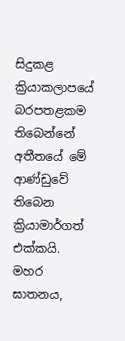සිදුකළ ක්‍රියාකලාපයේ බරපතළකම තිබෙන්නේ අතීතයේ මේ ආණ්ඩුවේ තිබෙන ක්‍රියාමාර්ගත් එක්කයි. මහර ඝාතනය,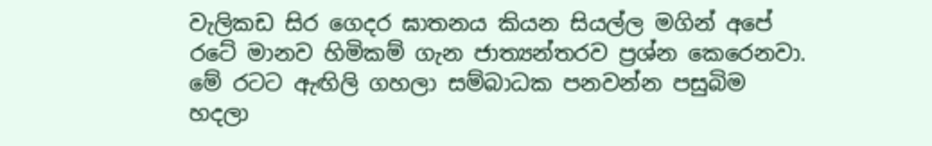වැලිකඩ සිර ගෙදර ඝාතනය කියන සියල්ල මගින් අපේ රටේ මානව හිමිකම් ගැන ජාත්‍යන්තරව ප්‍රශ්න කෙරෙනවා. මේ රටට ඇඟිලි ගහලා සම්බාධක පනවන්න පසුබිම හදලා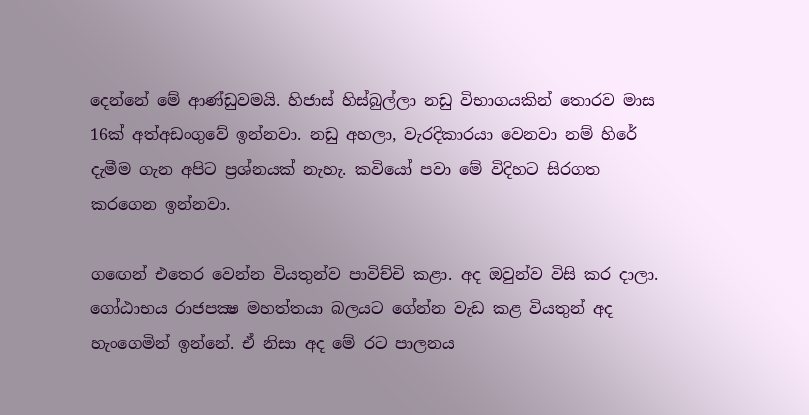දෙන්නේ මේ ආණ්ඩුවමයි. හිජාස් හිස්බුල්ලා නඩු විභාගයකින් තොරව මාස 16ක් අත්අඩංගුවේ ඉන්නවා. නඩු අහලා, වැරදිකාරයා වෙනවා නම් හිරේ දැමීම ගැන අපිට ප්‍රශ්නයක් නැහැ. කවියෝ පවා මේ විදිහට සිරගත කරගෙන ඉන්නවා.

ගඟෙන් එතෙර වෙන්න වියතුන්ව පාවිච්චි කළා. අද ඔවුන්ව විසි කර දාලා. ගෝඨාභය රාජපක්‍ෂ මහත්තයා බලයට ගේන්න වැඩ කළ වියතුන් අද හැංගෙමින් ඉන්නේ. ඒ නිසා අද මේ රට පාලනය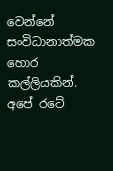වෙන්නේ සංවිධානාත්මක හොර කල්ලියකින්. අපේ රටේ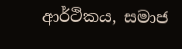ආර්ථිකය, සමාජ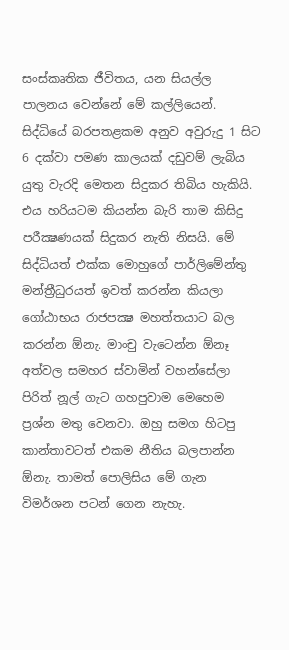සංස්කෘතික ජීවිතය, යන සියල්ල පාලනය වෙන්නේ මේ කල්ලියෙන්. සිද්ධියේ බරපතළකම අනුව අවුරුදු 1 සිට 6 දක්වා පමණ කාලයක් දඩුවම් ලැබිය යුතු වැරදි මෙතන සිදුකර තිබිය හැකියි. එය හරියටම කියන්න බැරි තාම කිසිදු පරීක්‍ෂණයක් සිදුකර නැති නිසයි. මේ සිද්ධියත් එක්ක මොහුගේ පාර්ලිමේන්තු මන්ත්‍රීධුරයත් ඉවත් කරන්න කියලා ගෝඨාභය රාජපක්‍ෂ මහත්තයාට බල කරන්න ඕනැ. මාංචු වැටෙන්න ඕනෑ අත්වල සමහර ස්වාමින් වහන්සේලා පිරිත් නූල් ගැට ගහපුවාම මෙහෙම ප්‍රශ්න මතු වෙනවා. ඔහු සමග හිටපු කාන්තාවටත් එකම නීතිය බලපාන්න ඕනැ. තාමත් පොලිසිය මේ ගැන විමර්ශන පටන් ගෙන නැහැ.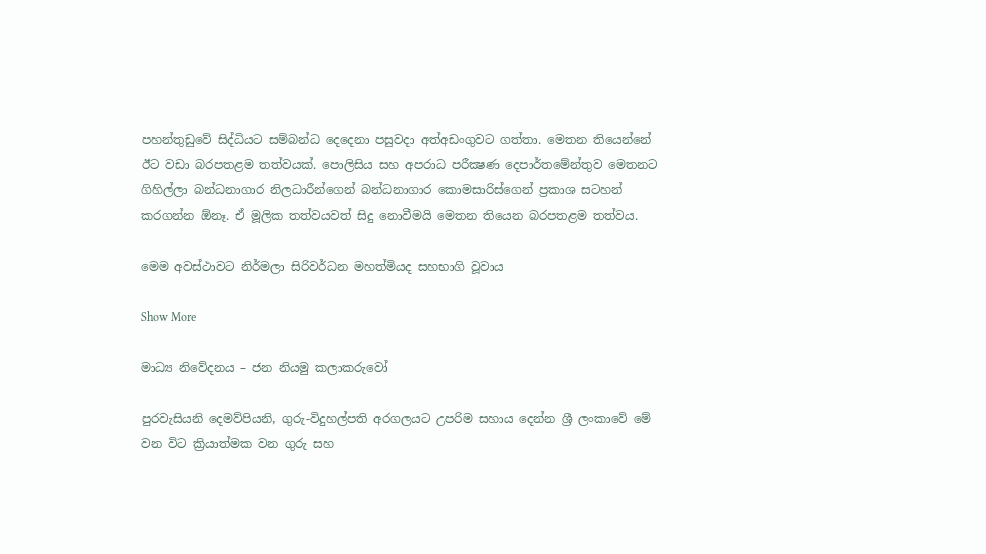පහන්තුඩුවේ සිද්ධියට සම්බන්ධ දෙදෙනා පසුවදා අත්අඩංගුවට ගත්තා. මෙතන තියෙන්නේ ඊට වඩා බරපතළම තත්වයක්. පොලිසිය සහ අපරාධ පරීක්‍ෂණ දෙපාර්තමේන්තුව මෙතනට ගිහිල්ලා බන්ධනාගාර නිලධාරීන්ගෙන් බන්ධනාගාර කොමසාරිස්ගෙන් ප්‍රකාශ සටහන් කරගන්න ඕනෑ. ඒ මූලික තත්වයවත් සිදු නොවීමයි මෙතන තියෙන බරපතළම තත්වය.

මෙම අවස්ථාවට නිර්මලා සිරිවර්ධන මහත්මියද සහභාගි වූවාය

Show More

මාධ්‍ය නිවේදනය – ජන නියමු කලාකරුවෝ

පුරවැසියනි දෙමව්පියනි, ගුරු-විදුහල්පති අරගලයට උපරිම සහාය දෙන්න ශ්‍රී ලංකාවේ මේ වන විට ක්‍රියාත්මක වන ගුරු සහ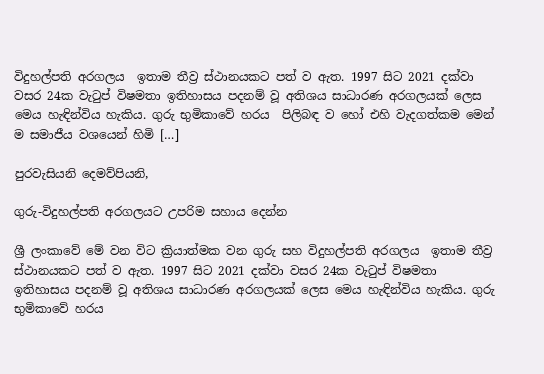විදුහල්පති අරගලය  ඉතාම තීව්‍ර ස්ථානයකට පත් ව ඇත. 1997 සිට 2021 දක්වා වසර 24ක වැටුප් විෂමතා ඉතිහාසය පදනම් වූ අතිශය සාධාරණ අරගලයක් ලෙස මෙය හැඳින්විය හැකිය. ගුරු භුමිකාවේ හරය  පිලිබඳ ව හෝ එහි වැදගත්කම මෙන් ම සමාජීය වශයෙන් හිමි […]

පුරවැසියනි දෙමව්පියනි,

ගුරු-විදුහල්පති අරගලයට උපරිම සහාය දෙන්න

ශ්‍රී ලංකාවේ මේ වන විට ක්‍රියාත්මක වන ගුරු සහ විදුහල්පති අරගලය  ඉතාම තීව්‍ර ස්ථානයකට පත් ව ඇත. 1997 සිට 2021 දක්වා වසර 24ක වැටුප් විෂමතා ඉතිහාසය පදනම් වූ අතිශය සාධාරණ අරගලයක් ලෙස මෙය හැඳින්විය හැකිය. ගුරු භුමිකාවේ හරය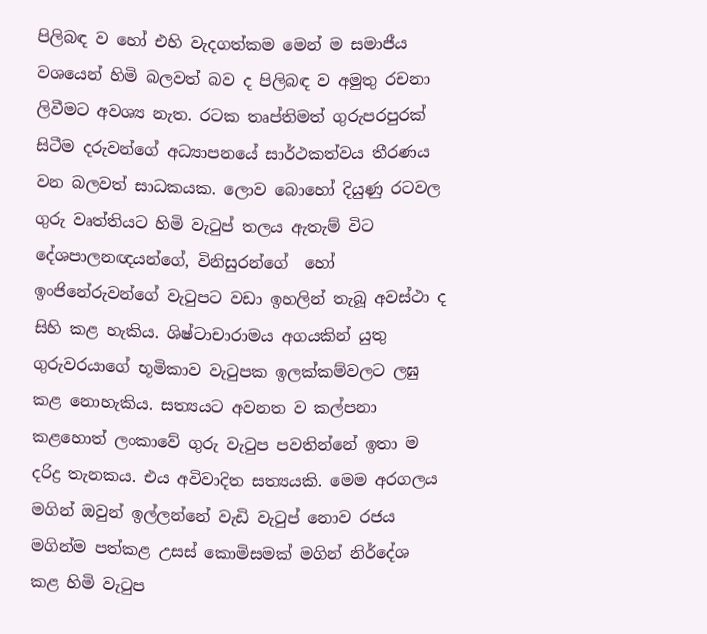පිලිබඳ ව හෝ එහි වැදගත්කම මෙන් ම සමාජීය වශයෙන් හිමි බලවත් බව ද පිලිබඳ ව අමුතු රචනා ලිවීමට අවශ්‍ය නැත. රටක තෘප්තිමත් ගුරුපරපුරක් සිටීම දරුවන්ගේ අධ්‍යාපනයේ සාර්ථකත්වය තීරණය වන බලවත් සාධකයක. ලොව බොහෝ දියුණු රටවල ගුරු වෘත්තියට හිමි වැටුප් තලය ඇතැම් විට දේශපාලනඥයන්ගේ, විනිසුරන්ගේ  හෝ ඉංජිනේරුවන්ගේ වැටුපට වඩා ඉහලින් තැබූ අවස්ථා ද සිහි කළ හැකිය. ශිෂ්ටාචාරාමය අගයකින් යුතු ගුරුවරයාගේ භූමිකාව වැටුපක ඉලක්කම්වලට ලඝු කළ නොහැකිය. සත්‍යයට අවනත ව කල්පනා කළහොත් ලංකාවේ ගුරු වැටුප පවතින්නේ ඉතා ම දරිද්‍ර තැනකය. එය අවිවාදිත සත්‍යයකි. මෙම අරගලය මගින් ඔවුන් ඉල්ලන්නේ වැඩි වැටුප් නොව රජය මගින්ම පත්කළ උසස් කොමිසමක් මගින් නිර්දේශ කළ හිමි වැටුප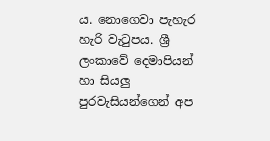ය. නොගෙවා පැහැර හැරි වැටුපය. ශ්‍රී ලංකාවේ දෙමාපියන් හා සියලු පුරවැසියන්ගෙන් අප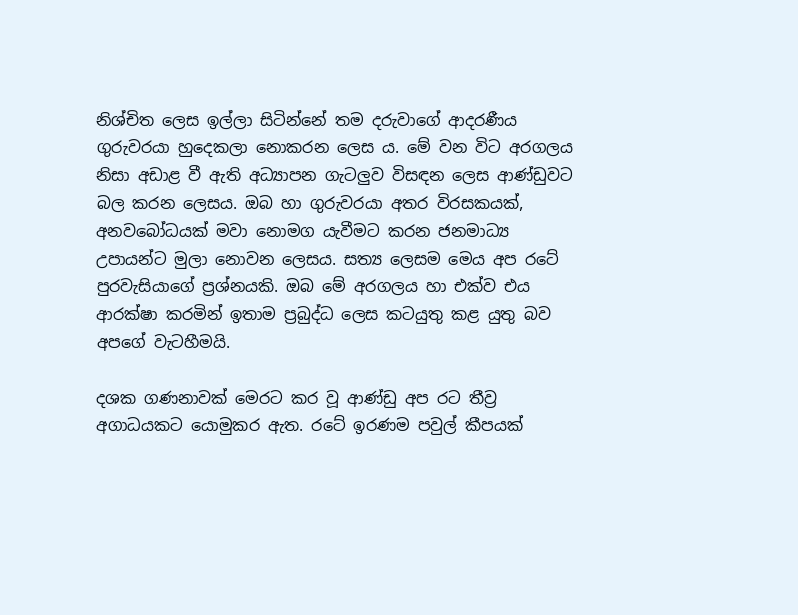නිශ්චිත ලෙස ඉල්ලා සිටින්නේ තම දරුවාගේ ආදරණීය ගුරුවරයා හුදෙකලා නොකරන ලෙස ය. මේ වන විට අරගලය නිසා අඩාළ වී ඇති අධ්‍යාපන ගැටලුව විසඳන ලෙස ආණ්ඩුවට බල කරන ලෙසය. ඔබ හා ගුරුවරයා අතර විරසකයක්, අනවබෝධයක් මවා නොමග යැවීමට කරන ජනමාධ්‍ය උපායන්ට මුලා නොවන ලෙසය. සත්‍ය ලෙසම මෙය අප රටේ පුරවැසියාගේ ප්‍රශ්නයකි. ඔබ මේ අරගලය හා එක්ව එය ආරක්ෂා කරමින් ඉතාම ප්‍රබුද්ධ ලෙස කටයුතු කළ යුතු බව අපගේ වැටහීමයි.

දශක ගණනාවක් මෙරට කර වූ ආණ්ඩු අප රට තීව්‍ර අගාධයකට යොමුකර ඇත. රටේ ඉරණම පවුල් කීපයක්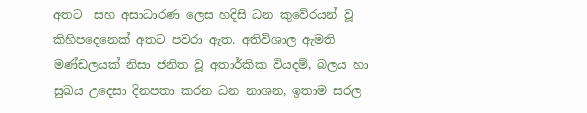අතට  සහ අසාධාරණ ලෙස හදිසි ධන කුවේරයන් වූ කිහිපදෙනෙක් අතට පවරා ඇත. අතිවිශාල ඇමති මණ්ඩලයක් නිසා ජනිත වූ අතාර්කික වියදම්, බලය හා සුඛය උදෙසා දිනපතා කරන ධන නාශන, ඉතාම සරල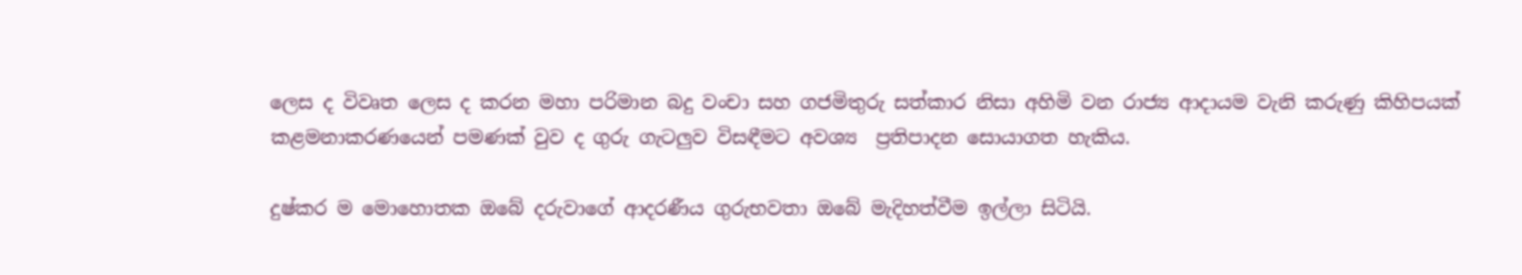ලෙස ද විවෘත ලෙස ද කරන මහා පරිමාන බදු වංචා සහ ගජමිතුරු සත්කාර නිසා අහිමි වන රාජ්‍ය ආදායම වැනි කරුණු කිහිපයක් කළමනාකරණයෙන් පමණක් වුව ද ගුරු ගැටලුව විසඳීමට අවශ්‍ය  ප්‍රතිපාදන සොයාගත හැකිය.

දුෂ්කර ම මොහොතක ඔබේ දරුවාගේ ආදරණීය ගුරුභවතා ඔබේ මැදිහත්වීම ඉල්ලා සිටියි.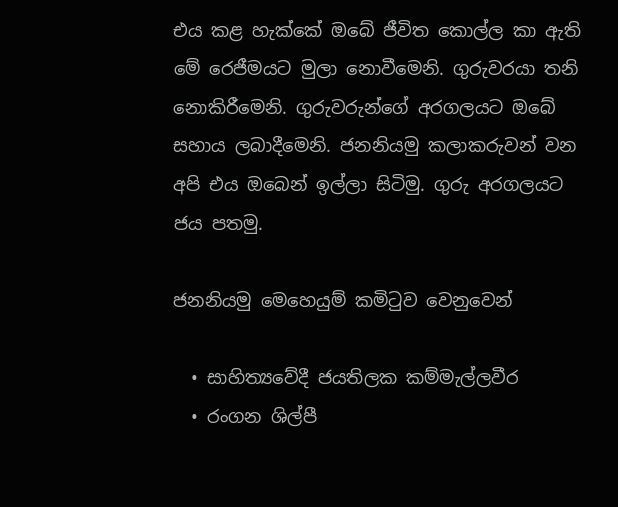එය කළ හැක්කේ ඔබේ ජීවිත කොල්ල කා ඇති මේ රෙජීමයට මුලා නොවීමෙනි. ගුරුවරයා තනි නොකිරීමෙනි. ගුරුවරුන්ගේ අරගලයට ඔබේ සහාය ලබාදීමෙනි. ජනනියමු කලාකරුවන් වන අපි එය ඔබෙන් ඉල්ලා සිටිමු. ගුරු අරගලයට ජය පතමු.

ජනනියමු මෙහෙයුම් කමිටුව වෙනුවෙන්

  • සාහිත්‍යවේදී ජයතිලක කම්මැල්ලවීර
  • රංගන ශිල්පී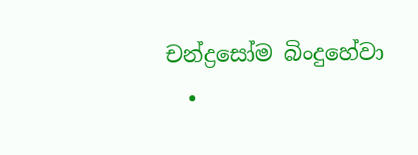චන්ද්‍රසෝම බිංදුහේවා
  •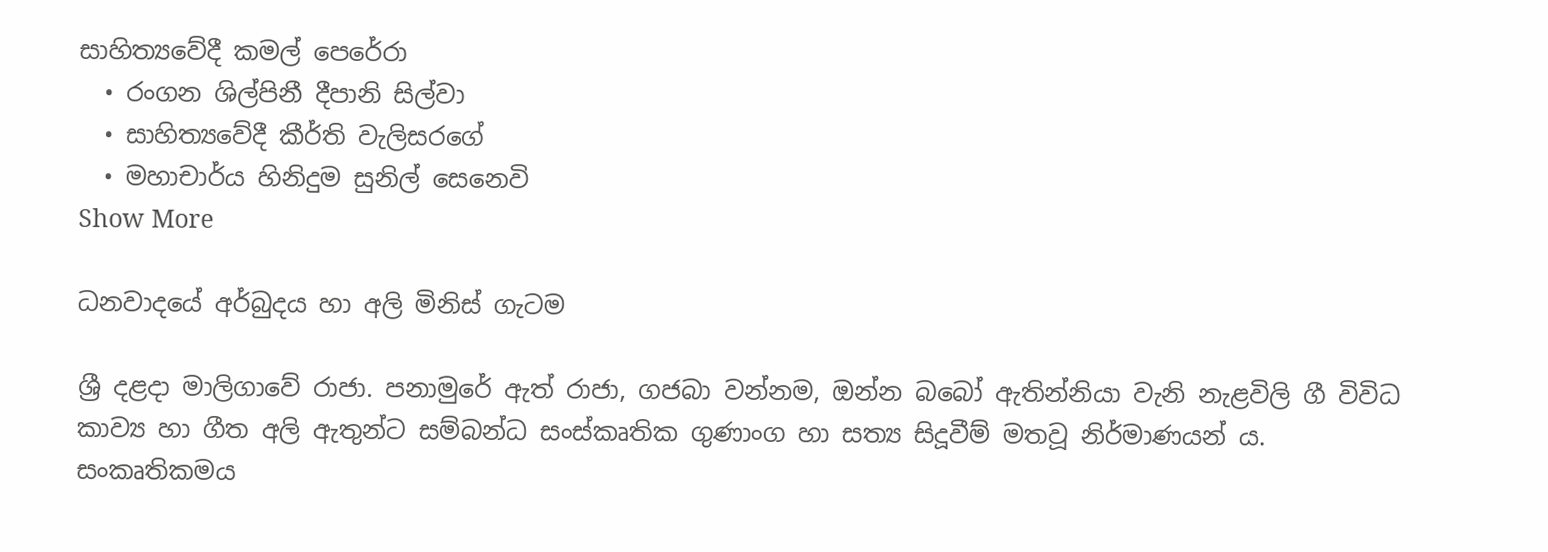සාහිත්‍යවේදී කමල් පෙරේරා
  • රංගන ශිල්පිනී දීපානි සිල්වා
  • සාහිත්‍යවේදී කීර්ති වැලිසරගේ
  • මහාචාර්ය හිනිදුම සුනිල් සෙනෙවි
Show More

ධනවාදයේ අර්බුදය හා අලි මිනිස් ගැටම

ශ්‍රී දළදා මාලිගාවේ රාජා. පනාමුරේ ඇත් රාජා, ගජබා වන්නම, ඔන්න බබෝ ඇතින්නියා වැනි නැළවිලි ගී විවිධ කාව්‍ය හා ගීත අලි ඇතුන්ට සම්බන්ධ සංස්කෘතික ගුණාංග හා සත්‍ය සිදූවීම් මතවූ නිර්මාණයන් ය.  සංකෘතිකමය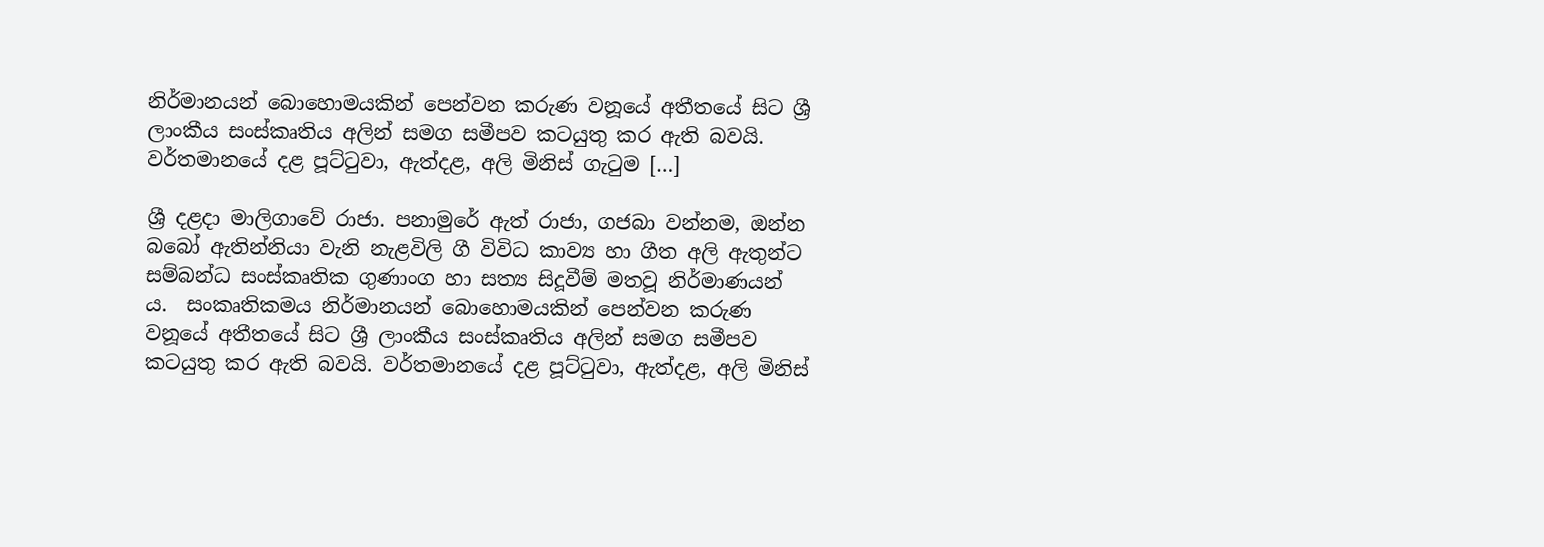නිර්මානයන් බොහොමයකින් පෙන්වන කරුණ වනූයේ අතීතයේ සිට ශ්‍රී ලාංකීය සංස්කෘතිය අලින් සමග සමීපව කටයුතු කර ඇති බවයි. වර්තමානයේ දළ පූට්ටුවා, ඇත්දළ, අලි මිනිස් ගැටුම […]

ශ්‍රී දළදා මාලිගාවේ රාජා. පනාමුරේ ඇත් රාජා, ගජබා වන්නම, ඔන්න බබෝ ඇතින්නියා වැනි නැළවිලි ගී විවිධ කාව්‍ය හා ගීත අලි ඇතුන්ට සම්බන්ධ සංස්කෘතික ගුණාංග හා සත්‍ය සිදූවීම් මතවූ නිර්මාණයන් ය.  සංකෘතිකමය නිර්මානයන් බොහොමයකින් පෙන්වන කරුණ වනූයේ අතීතයේ සිට ශ්‍රී ලාංකීය සංස්කෘතිය අලින් සමග සමීපව කටයුතු කර ඇති බවයි. වර්තමානයේ දළ පූට්ටුවා, ඇත්දළ, අලි මිනිස්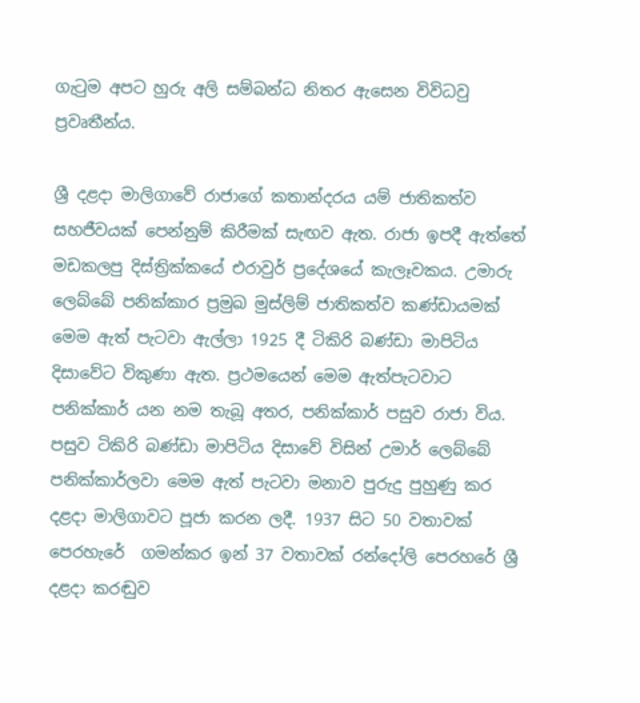ගැටුම අපට හුරු අලි සම්බන්ධ නිතර ඇසෙන විවිධවු ප්‍රවෘතීන්ය.

ශ්‍රී දළදා මාලිගාවේ රාජාගේ කතාන්දරය යම් ජාතිකත්ව සහජීවයක් පෙන්නුම් කිරීමක් සැඟව ඇත. රාජා ඉපදී ඇත්තේ මඩකලපු දිස්ත්‍රික්කයේ එරාවුර් ප්‍රදේශයේ කැලෑවකය. උමාරු ලෙබ්බේ පනික්කාර ප්‍රමුඛ මුස්ලිම් ජාතිකත්ව කණ්ඩායමක් මෙම ඇත් පැටවා ඇල්ලා 1925 දී ටිකිරි බණ්ඩා මාපිටිය දිසාවේට විකුණා ඇත. ප්‍රථමයෙන් මෙම ඇත්පැටවාට පනික්කාර් යන නම තැබූ අතර, පනික්කාර් පසුව රාජා විය. පසුව ටිකිරි බණ්ඩා මාපිටිය දිසාවේ විසින් උමාර් ලෙබ්බේ පනික්කාර්ලවා මෙම ඇත් පැටවා මනාව පුරුදු පුහුණු කර දළදා මාලිගාවට පූජා කරන ලදී. 1937 සිට 50 වතාවක් පෙරහැරේ  ගමන්කර ඉන් 37 වතාවක් රන්දෝලි පෙරහරේ ශ්‍රී දළදා කරඬුව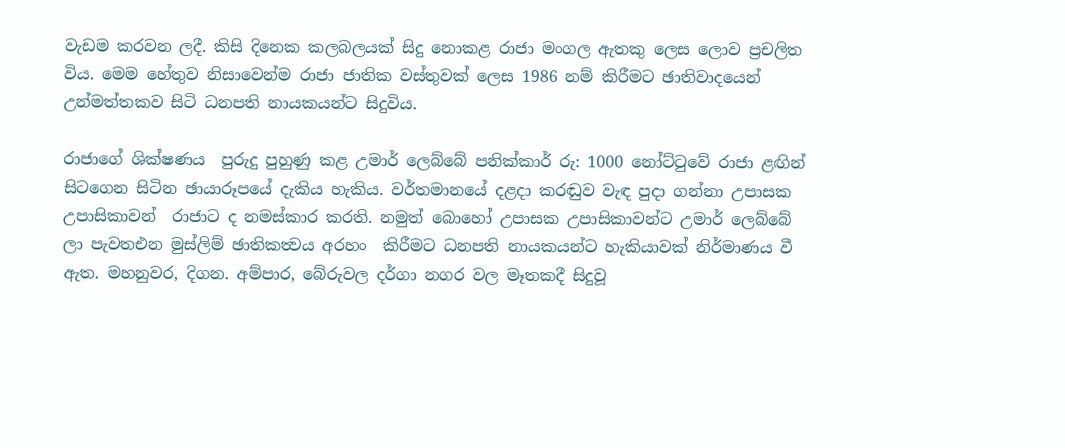වැඩම කරවන ලදී. කිසි දිනෙක කලබලයක් සිදු නොකළ රාජා මංගල ඇතකු ලෙස ලොව ප්‍රචලිත විය. මෙම හේතුව නිසාවෙන්ම රාජා ජාතික වස්තුවක් ලෙස 1986 නම් කිරීමට ඡාතිවාදයෙන් උන්මත්තකව සිටි ධනපති නායකයන්ට සිදුවිය.

රාජාගේ ශික්ෂණය  පුරුදු පුහුණු කළ උමාර් ලෙබ්බේ පනික්කාර් රු: 1000 නෝට්ටුවේ රාජා ළඟින් සිටගෙන සිටින ඡායාරූපයේ දැකිය හැකිය. වර්තමානයේ දළදා කරඬුව වැඳ පුදා ගන්නා උපාසක උපාසිකාවන්  රාජාට ද නමස්කාර කරති. නමුත් බොහෝ උපාසක උපාසිකාවන්ට උමාර් ලෙබ්බේ ලා පැවතඑන මුස්ලිම් ඡාතිකත්‍වය අරහං  කිරීමට ධනපති නායකයන්ට හැකියාවක් නිර්මාණය වී ඇත. මහනුවර, දිගන. අම්පාර, බේරුවල දර්ගා නගර වල මෑතකදී සිදුවූ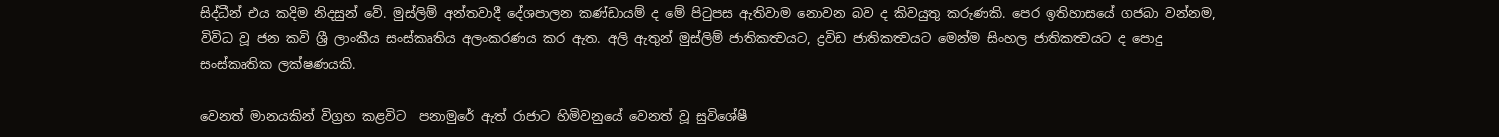සිද්ධීන් එය කදිම නිදසුන් වේ. මුස්ලිම් අන්තවාදී දේශපාලන කණ්ඩායම් ද මේ පිටුපස ඇතිවාම නොවන බව ද කිවයුතු කරුණකි. පෙර ඉතිහාසයේ ගජබා වන්නම, විවිධ වූ ජන කවි ශ්‍රී ලාංකීය සංස්කෘතිය අලංකරණය කර ඇත. අලි ඇතුන් මුස්ලිම් ජාතිකත්‍වයට, ද්‍රවිඩ ජාතිකත්‍වයට මෙන්ම සිංහල ජාතිකත්‍වයට ද පොදු සංස්කෘතික ලක්ෂණයකි.

වෙනත් මානයකින් විග්‍රහ කළවිට  පනාමුරේ ඇත් රාජාට හිමිවනුයේ වෙනත් වූ සුවිශේෂී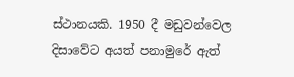ස්ථානයකි. 1950 දී මඩුවන්වෙල දිසාවේට අයත් පනාමුරේ ඇත්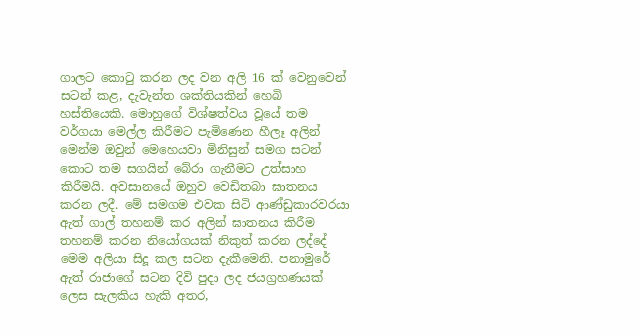ගාලට කොටු කරන ලද වන අලි 16 ක් වෙනුවෙන් සටන් කළ, දැවැන්ත ශක්තියකින් හෙබි හස්තියෙකි. මොහුගේ විශ්ෂත්වය වූයේ තම වර්ගයා මෙල්ල කිරීමට පැමිණෙන හීලෑ අලින් මෙන්ම ඔවුන් මෙහෙයවා මිනිසුන් සමග සටන් කොට තම සගයින් බේරා ගැනීමට උත්සාහ කිරීමයි. අවසානයේ ඔහුව වෙඩිතබා ඝාතනය කරන ලදී. මේ සමගම එවක සිටි ආණ්ඩුකාරවරයා ඇත් ගාල් තහනම් කර අලින් ඝාතනය කිරීම තහනම් කරන නියෝගයක් නිකුත් කරන ලද්දේ මෙම අලියා සිදූ කල සටන දැකීමෙනි. පනාමුරේ ඇත් රාජාගේ සටන දිවි පුදා ලද ජයග්‍රහණයක් ලෙස සැලකිය හැකි අතර,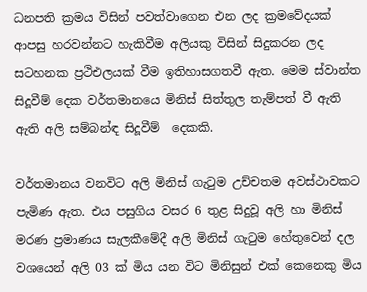ධනපති ක්‍රමය විසින් පවත්වාගෙන එන ලද ක්‍රමවේදයක් ආපසු හරවන්නට හැකිවීම අලියකු විසින් සිදුකරන ලද සටහනක ප්‍රථිඑලයක් වීම ඉතිහාසගතවී ඇත. මෙම ස්වාන්ත සිදූවීම් දෙක වර්තමානයෙ මිනිස් සිත්තුල තැම්පත් වී ඇති ඇති අලි සම්බන්ඳ සිදූවීම්  දෙකකි.

වර්තමානය වනවිට අලි මිනිස් ගැටුම උච්චතම අවස්ථාවකට පැමිණ ඇත. එය පසුගිය වසර 6 තුළ සිදුවූ අලි හා මිනිස් මරණ ප්‍රමාණය සැලකීමේදී අලි මිනිස් ගැටුම හේතුවෙන් දල වශයෙන් අලි 03 ක් මිය යන විට මිනිසුන් එක් කෙනෙකු මිය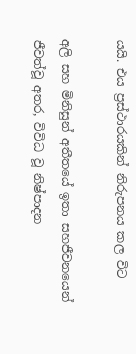යයි. එය ප්‍රස්ථාරයකින් නිරුපනය කල විට

අලි සහ මිනිසුන් අතීතයේ ඉතා සහජීවනයෙන් ජීවත්වූ අතර, විවිධ වූ නිෂ්පාදන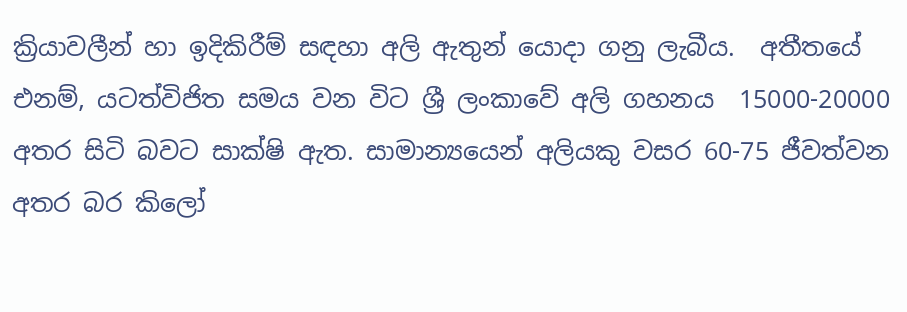ක්‍රියාවලීන් හා ඉදිකිරීම් සඳහා අලි ඇතුන් යොදා ගනු ලැබීය.  අතීතයේ එනම්, යටත්විජිත සමය වන විට ශ්‍රී ලංකාවේ අලි ගහනය  15000-20000 අතර සිටි බවට සාක්ෂි ඇත. සාමාන්‍යයෙන් අලියකු වසර 60-75 ජීවත්වන අතර බර කිලෝ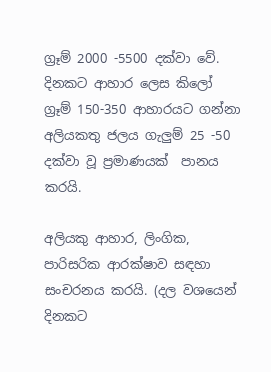ග්‍රෑම් 2000 -5500 දක්වා වේ. දිනකට ආහාර ලෙස කිලෝ ග්‍රෑම් 150-350 ආහාරයට ගන්නා අලියකතු ජලය ගැලුම් 25 -50 දක්වා වූ ප්‍රමාණයක්  පානය කරයි.

අලියකු ආහාර, ලිංගික, පාරිසරික ආරක්ෂාව සඳහා සංචරනය කරයි. (දල වශයෙන් දිනකට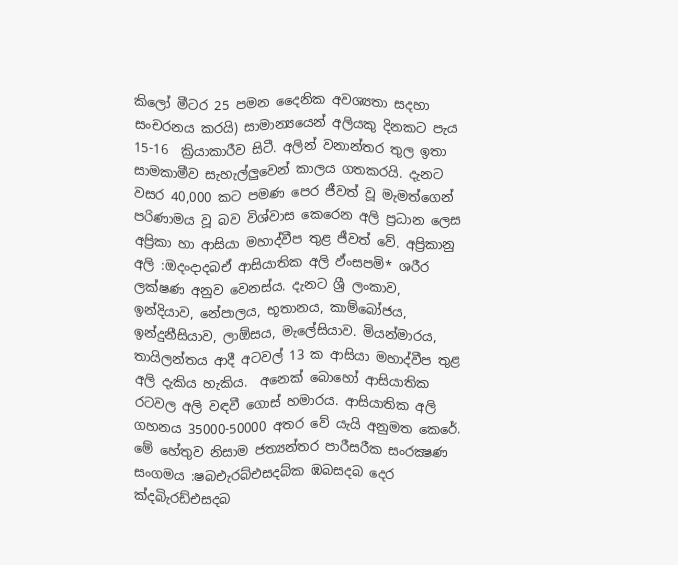කිලෝ මීටර 25 පමන දෛනික අවශ්‍යතා සදහා සංචරනය කරයි) සාමාන්‍යයෙන් අලියකු දිනකට පැය 15-16  ක්‍රියාකාරීව සිටී. අලින් වනාන්තර තුල ඉතා සාමකාමීව සැහැල්ලුවෙන් කාලය ගතකරයි. දැනට වසර 40,000 කට පමණ පෙර ජීවත් වූ මැමත්ගෙන් පරිණාමය වූ බව විශ්වාස කෙරෙන අලි ප්‍රධාන ලෙස අප්‍රිකා හා ආසියා මහාද්වීප තුළ ජීවත් වේ. අප්‍රිකානු අලි :ඔදංදාදබඒ ආසියාතික අලි ඵ්ංසපමි* ශරීර ලක්ෂණ අනුව වෙනස්ය. දැනට ශ්‍රී ලංකාව, ඉන්දියාව, නේපාලය, භූතානය, කාම්බෝජය, ඉන්දුනීසියාව, ලාඕසය, මැලේසියාව. මියන්මාරය, තායිලන්තය ආදී අටවල් 13 ක ආසියා මහාද්වීප තුළ අලි දැකිය හැකිය.  අනෙක් බොහෝ ආසියාතික රටවල අලි වඳවී ගොස් හමාරය. ආසියාතික අලි ගහනය 35000-50000 අතර වේ යැයි අනුමත කෙරේ. මේ හේතුව නිසාම ජත්‍යන්තර පාරීසරීක සංරක්‍ෂණ සංගමය :ෂබඑැරබ්එසදබ්ක ඹබසදබ දෙර ක්‍දබිැරඩ්එසදබ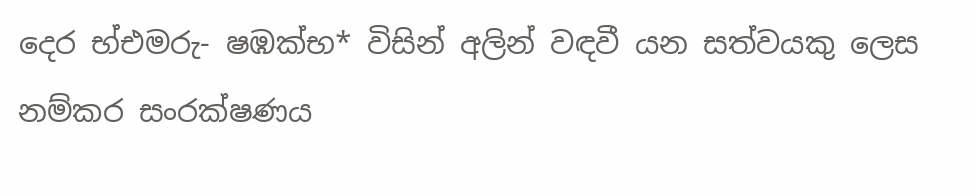දෙර භ්එමරු- ෂඹක්‍භ* විසින් අලින් වඳවී යන සත්වයකු ලෙස නම්කර සංරක්ෂණය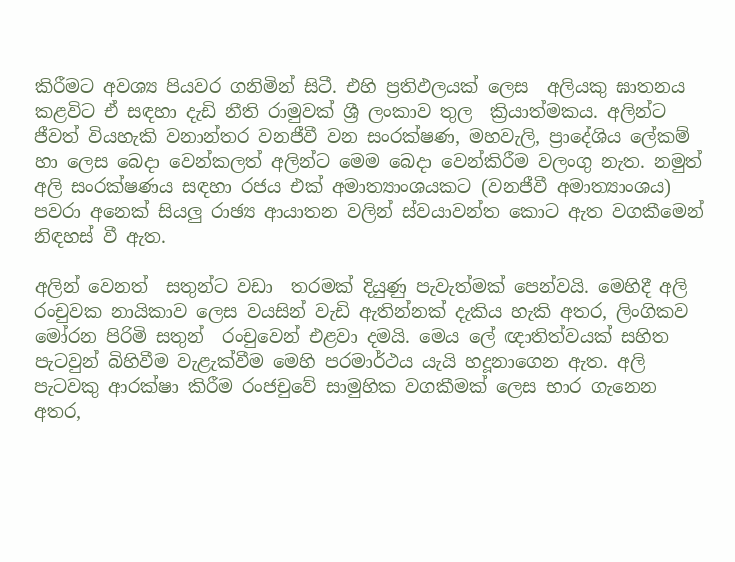කිරීමට අවශ්‍ය පියවර ගනිමින් සිටී. එහි ප්‍රතිඵලයක් ලෙස  අලියකු ඝාතනය කළවිට ඒ සඳහා දැඩි නීති රාමුවක් ශ්‍රී ලංකාව තුල  ක්‍රියාත්මකය. අලින්ට ජීවත් වියහැකි වනාන්තර වනජීවී වන සංරක්ෂණ, මහවැලි, ප්‍රාදේශිය ලේකම් හා ලෙස බෙදා වෙන්කලත් අලින්ට මෙම බෙදා වෙන්කිරීම වලංගු නැත. නමුත් අලි සංරක්ෂණය සඳහා රජය එක් අමාත්‍යාංශයකට (වනජීවී අමාත්‍යාංශය) පවරා අනෙක් සියලු රාඡ්‍ය ආයාතන වලින් ස්වයාවන්ත කොට ඇත වගකීමෙන් නිඳහස් වී ඇත.

අලින් වෙනත්  සතුන්ට වඩා  තරමක් දියුණු පැවැත්මක් පෙන්වයි. මෙහිදී අලි රංචුවක නායිකාව ලෙස වයසින් වැඩි ඇතින්නක් දැකිය හැකි අතර, ලිංගිකව මෝරන පිරිමි සතුන්  රංචුවෙන් එළවා දමයි. මෙය ලේ ඥාතිත්වයක් සහිත පැටවුන් බිහිවීම වැළැක්වීම මෙහි පරමාර්ථය යැයි හදූනාගෙන ඇත. අලි පැටවකු ආරක්ෂා කිරීම රංජචුවේ සාමුහික වගකීමක් ලෙස භාර ගැනෙන අතර,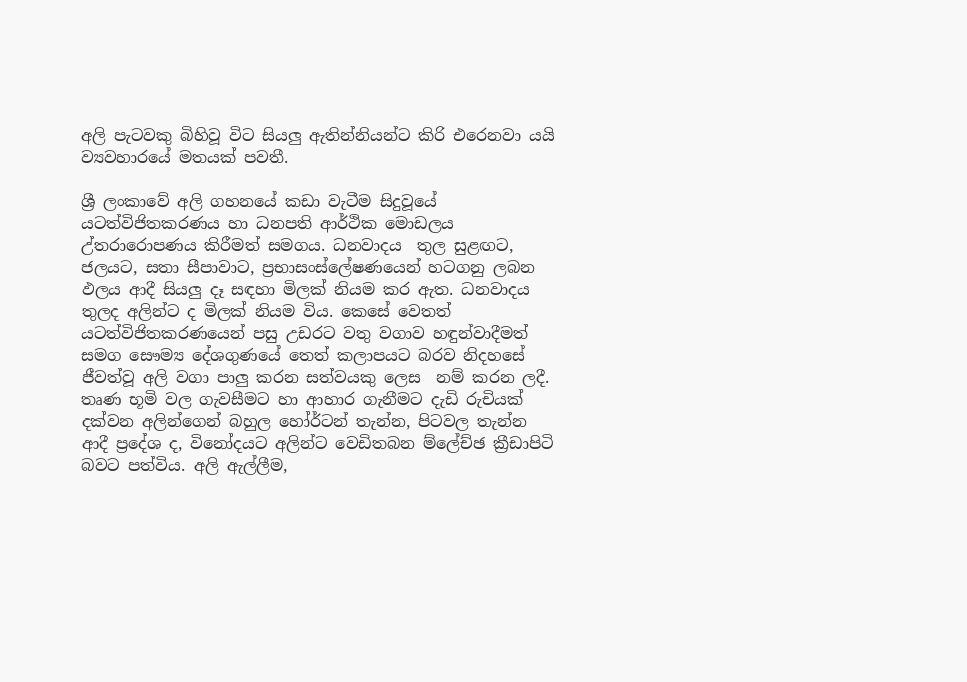අලි පැටවකු බිහිවූ විට සියලු ඇතින්නියන්ට කිරි එරෙනවා යයි ව්‍යවහාරයේ මතයක් පවතී.

ශ්‍රී ලංකාවේ අලි ගහනයේ කඩා වැටීම සිදුවූයේ යටත්විජිතකරණය හා ධනපති ආර්ථික මොඩලය උ්තරාරොපණය කිරීමත් සමගය. ධනවාදය  තුල සුළඟට, ජලයට, සතා සීපාවාට, ප්‍රභාසංස්ලේෂණයෙන් හටගනු ලබන ඵලය ආදී සියලු දෑ සඳහා මිලක් නියම කර ඇත. ධනවාදය තුලද අලින්ට ද මිලක් නියම විය. කෙසේ වෙතත් යටත්විජිතකරණයෙන් පසු උඩරට වතු වගාව හඳුන්වාදීමත් සමග සෞම්‍ය දේශගුණයේ තෙත් කලාපයට බරව නිදහසේ ජීවත්වූ අලි වගා පාලු කරන සත්වයකු ලෙස  නම් කරන ලදී. තෘණ භූමි වල ගැවසීමට හා ආහාර ගැනීමට දැඩි රුචියක් දක්වන අලින්ගෙන් බහුල හෝර්ටන් තැන්න, පිටවල තැන්න ආදී ප්‍රදේශ ද, විනෝදයට අලින්ට වෙඩිතබන ම්ලේච්ඡ ක්‍රීඩාපිටි බවට පත්විය. අලි ඇල්ලීම,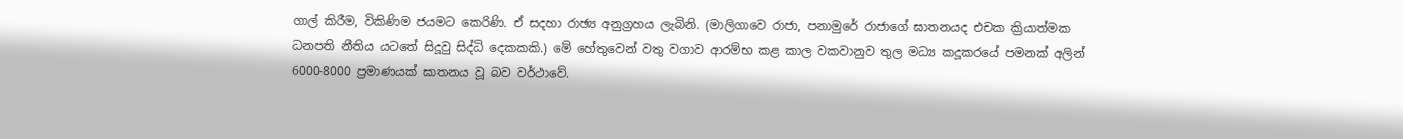ගාල් කිරීම, විකිණිම ජයමට කෙරිණි. ඒ සදහා රාඡ්‍ය අනුග්‍රහය ලැබිනි. (මාලිගාවෙ රාජා, පනාමුරේ රාජාගේ ඝාතනයද එචක ක්‍රියාත්මක ධනපති නීතිය යටතේ සිදූවු සිද්ධි දෙකකකි.) මේ හේතුවෙන් වතු වගාව ආරම්භ කළ කාල වකවානුව තුල මධ්‍ය කදූකරයේ පමනක් අලින් 6000-8000 ප්‍රමාණයක් ඝාතනය වූ බව වර්ථාවේ.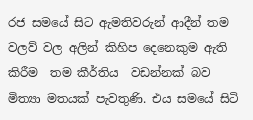රජ සමයේ සිට ඇමතිවරුන් ආදීන් තම වලව් වල අලින් කිහිප දෙනෙකුම ඇති කිරීම  තම කීර්තිය  වඩන්නක් බව මිත්‍යා මතයක් පැවතුණි. එය සමයේ සිටි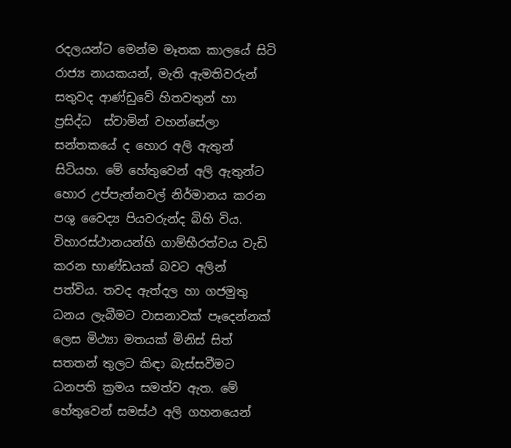රදලයන්ට මෙන්ම මෑතක කාලයේ සිටි රාජ්‍ය නායකයන්, මැති ඇමතිවරුන් සතුවද ආණ්ඩුවේ හිතවතුන් හා ප්‍රසිද්ධ  ස්වාමින් වහන්සේලා  සන්තකයේ ද හොර අලි ඇතුන් සිටියහ. මේ හේතුවෙන් අලි ඇතුන්ට හොර උප්පැන්නවල් නිර්මානය කරන පශු වෛද්‍ය පියවරුන්ද බිහි විය. විහාරස්ථානයන්හි ගාම්භීරත්වය වැඩි කරන භාණ්ඩයක් බවට අලින් පත්විය. තවද ඇත්දල හා ගජමුතු ධනය ලැබීමට වාසනාවක් පෑදෙන්නක් ලෙස මිථ්‍යා මතයක් මිනිස් සිත් සතතන් තුලට කිඳා බැස්සවීමට ධනපති ක්‍රමය සමත්ව ඇත. මේ හේතුවෙන් සමස්ථ අලි ගහනයෙන්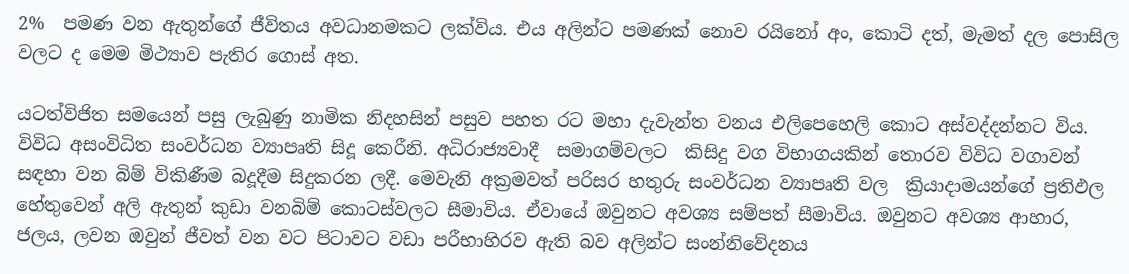2%  පමණ වන ඇතුන්ගේ ජීවිතය අවධානමකට ලක්විය. එය අලින්ට පමණක් නොව රයිනෝ අං, කොටි දත්, මැමත් දල පොසිල වලට ද මෙම මිථ්‍යාව පැතිර ගොස් අත.

යටත්විජිත සමයෙන් පසු ලැබුණු නාමික නිදහසින් පසුව පහත රට මහා දැවැන්ත වනය එලිපෙහෙලි කොට අස්වද්දන්නට විය. විවිධ අසංවිධිත සංවර්ධන ව්‍යාපෘති සිදූ කෙරීනි. අධිරාජ්‍යවාදී  සමාගම්වලට  කිසිදු වග විභාගයකින් තොරව විවිධ වගාවන් සඳහා වන බිම් විකිණීම බදූදීම සිදුකරන ලදී. මෙවැනි අක්‍රමවත් පරිසර හතුරු සංවර්ධන ව්‍යාපෘති වල  ක්‍රියාදාමයන්ගේ ප්‍රතිඵල හේතුවෙන් අලි ඇතුන් කුඩා වනබිම් කොටස්වලට සීමාවිය. ඒවායේ ඔවුනට අවශ්‍ය සම්පත් සීමාවිය. ඔවුනට අවශ්‍ය ආහාර, ජලය, ලවන ඔවුන් ජීවත් වන වට පිටාවට වඩා පරීභාහිරව ඇති බව අලින්ට සංන්නිවේදනය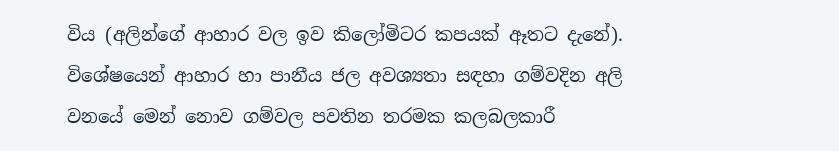විය (අලින්ගේ ආහාර වල ඉව කිලෝමිටර කපයක් ඈතට දැනේ).  විශේෂයෙන් ආහාර හා පානීය ජල අවශ්‍යතා සඳහා ගම්වදින අලි වනයේ මෙන් නොව ගම්වල පවතින තරමක කලබලකාරී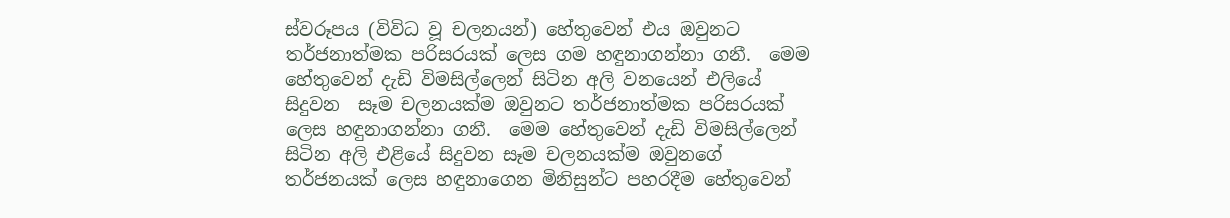ස්වරූපය (විවිධ වූ චලනයන්) හේතුවෙන් එය ඔවුනට තර්ජනාත්මක පරිසරයක් ලෙස ගම හඳුනාගන්නා ගනී.  මෙම හේතුවෙන් දැඩි විමසිල්ලෙන් සිටින අලි වනයෙන් එලියේ සිදුවන  සෑම චලනයක්ම ඔවුනට තර්ජනාත්මක පරිසරයක් ලෙස හඳුනාගන්නා ගනී.  මෙම හේතුවෙන් දැඩි විමසිල්ලෙන් සිටින අලි එළියේ සිදුවන සෑම චලනයක්ම ඔවුනගේ තර්ජනයක් ලෙස හඳුනාගෙන මිනිසුන්ට පහරදීම හේතුවෙන්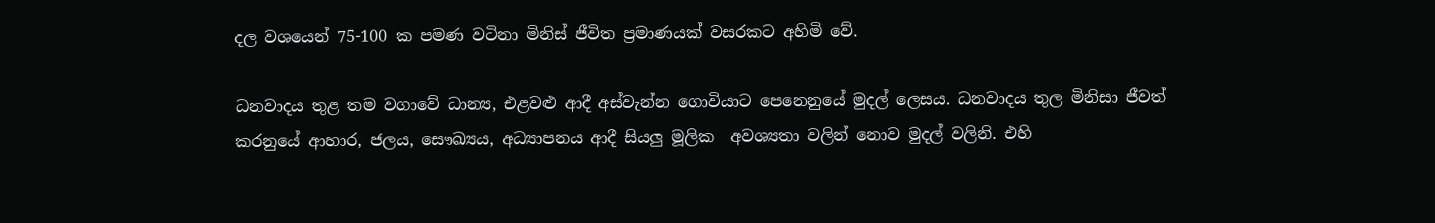දල වශයෙන් 75-100 ක පමණ වටිනා මිනිස් ජීවිත ප්‍රමාණයක් වසරකට අහිමි වේ.

ධනවාදය තුළ තම වගාවේ ධාන්‍ය, එළවළු ආදී අස්වැන්න ගොවියාට පෙනෙනුයේ මුදල් ලෙසය. ධනවාදය තුල මිනිසා ජීවත් කරනුයේ ආහාර, ජලය, සෞඛ්‍යය, අධ්‍යාපනය ආදී සියලු මූලික  අවශ්‍යතා වලින් නොව මුදල් වලිනි. එහි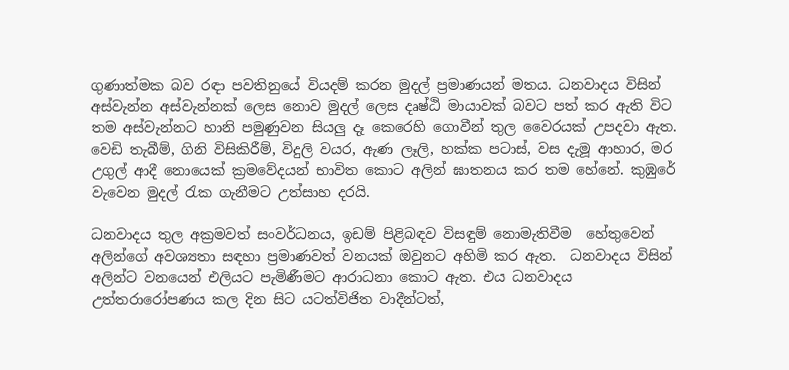ගුණාත්මක බව රඳා පවතිනුයේ වියදම් කරන මුදල් ප්‍රමාණයන් මතය. ධනවාදය විසින් අස්වැන්න අස්වැන්නක් ලෙස නොව මුදල් ලෙස දෘෂ්ඨි මායාවක් බවට පත් කර ඇති විට තම අස්වැන්නට හානි පමුණුවන සියලු දෑ කෙරෙහි ගොවීන් තුල වෛරයක් උපදවා ඇත. වෙඩි තැබීම්, ගිනි විසිකිරීම්, විදුලි වයර, ඇණ ලෑලි, හක්ක පටාස්, වස දැමූ ආහාර, මර උගුල් ආදී නොයෙක් ක්‍රමවේදයන් භාවිත කොට අලින් ඝාතනය කර තම හේනේ. කුඹුරේ වැවෙන මුදල් රැක ගැනීමට උත්සාහ දරයි.

ධනවාදය තුල අක්‍රමවත් සංවර්ධනය, ඉඩම් පිළිබඳව විසඳුම් නොමැතිවීම  හේතුවෙන් අලින්ගේ අවශ්‍යතා සඳහා ප්‍රමාණවත් වනයක් ඔවුනට අහිමි කර ඇත.  ධනවාදය විසින් අලින්ට වනයෙන් එලියට පැමිණීමට ආරාධනා කොට ඇත. එය ධනවාදය  උත්තරාරෝපණය කල දින සිට යටත්විජිත වාදීන්ටත්,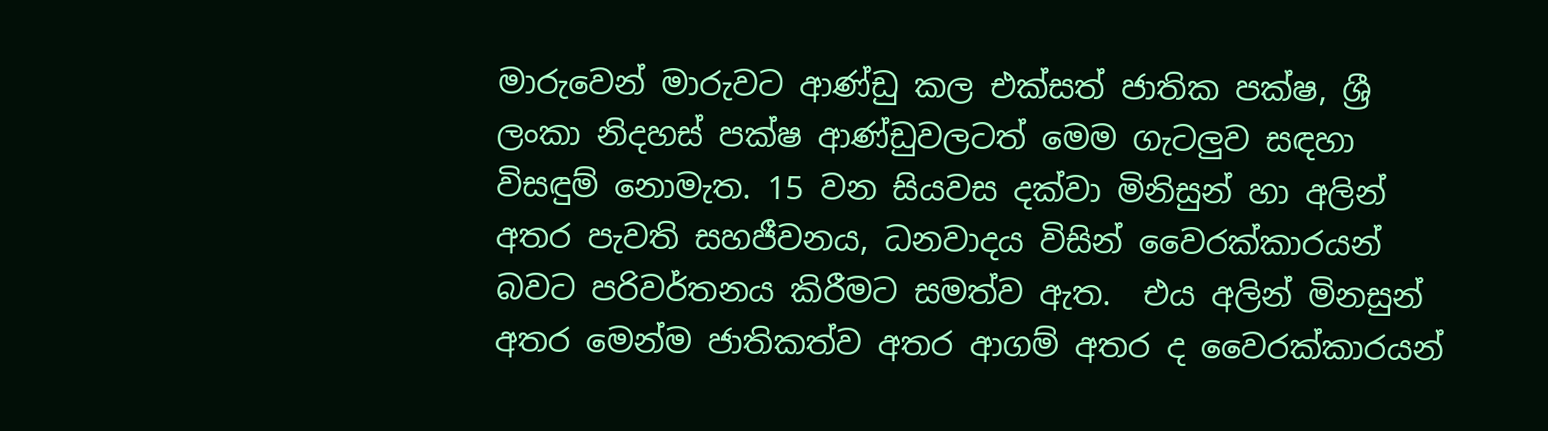මාරුවෙන් මාරුවට ආණ්ඩු කල එක්සත් ජාතික පක්ෂ, ශ්‍රී ලංකා නිදහස් පක්ෂ ආණ්ඩුවලටත් මෙම ගැටලුව සඳහා විසඳුම් නොමැත. 15 වන සියවස දක්වා මිනිසුන් හා අලින් අතර පැවති සහජීවනය, ධනවාදය විසින් වෛරක්කාරයන් බවට පරිවර්තනය කිරීමට සමත්ව ඇත.  එය අලින් මිනසුන් අතර මෙන්ම ජාතිකත්ව අතර ආගම් අතර ද වෛරක්කාරයන්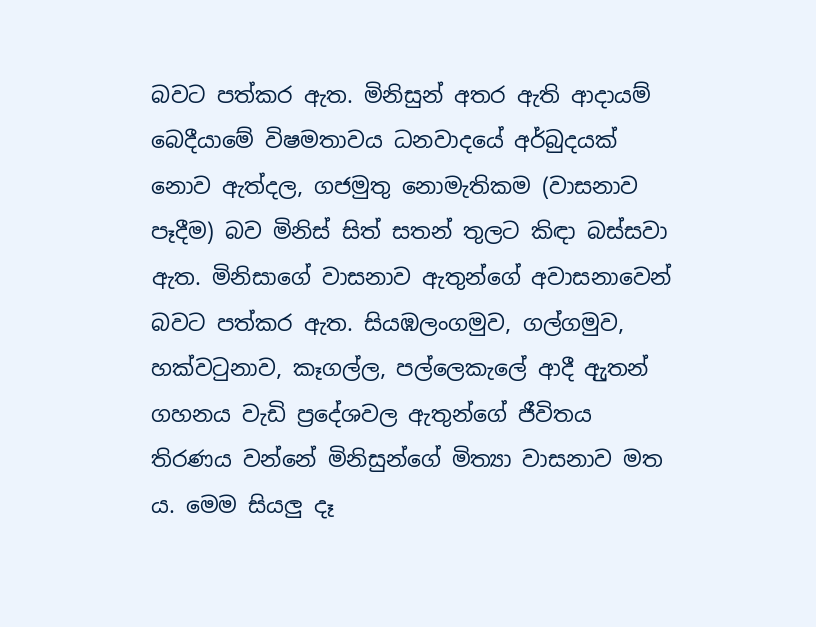බවට පත්කර ඇත. මිනිසුන් අතර ඇති ආදායම් බෙදීයාමේ විෂමතාවය ධනවාදයේ අර්බුදයක් නොව ඇත්දල, ගජමුතු නොමැතිකම (වාසනාව පෑදීම) බව මිනිස් සිත් සතන් තුලට කිඳා බස්සවා ඇත. මිනිසාගේ වාසනාව ඇතුන්ගේ අවාසනාවෙන් බවට පත්කර ඇත. සියඹලංගමුව, ගල්ගමුව, හක්වටුනාව, කෑගල්ල, පල්ලෙකැලේ ආදී ඇුතන් ගහනය වැඩි ප්‍රදේශවල ඇතුන්ගේ ජීවිතය තිරණය වන්නේ මිනිසුන්ගේ මිත්‍යා වාසනාව මත ය. මෙම සියලු දෑ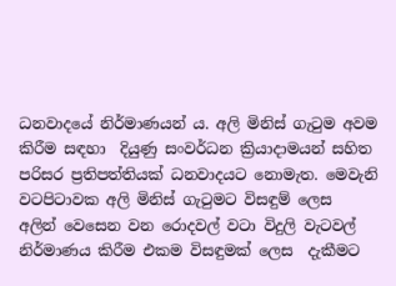ධනවාදයේ නිර්මාණයන් ය. අලි මිනිස් ගැටුම අවම  කිරීම සඳහා  දියුණු සංවර්ධන ක්‍රියාදාමයන් සහිත පරිසර ප්‍රතිපත්තියක් ධනවාදයට නොමැත. මෙවැනි වටපිටාවක අලි මිනිස් ගැටුමට විසඳුම් ලෙස  අලින් වෙසෙන වන රොදවල් වටා විදුලි වැටවල් නිර්මාණය කිරීම එකම විසඳුමක් ලෙස  දැකීමට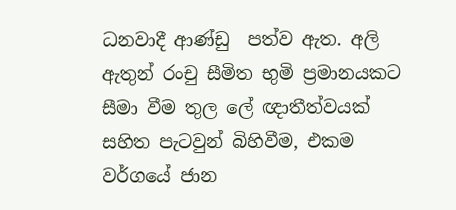ධනවාදී ආණ්ඩු  පත්ව ඇත. අලි ඇතුන් රංචු සීමිත භුමි ප්‍රමානයකට සීමා වීම තුල ලේ ඥාතීත්වයක් සහිත පැටවුන් බිහිවීම, එකම වර්ගයේ ජාන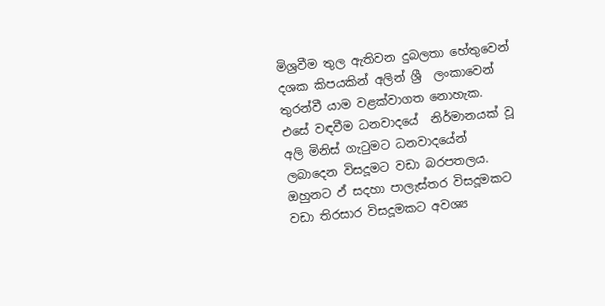මිශ්‍රවීම තුල ඇතිවන දුබලතා හේතුවෙන් දශක කිපයකින් අලින් ශ්‍රී  ලංකාවෙන් තුරන්වී යාම වළක්වාගත නොහැක. එසේ වඳවීම ධනවාදයේ  නිර්මානයක් වූ අලි මිනිස් ගැටුමට ධනවාදයේන් ලබාදෙන විසදූමට වඩා බරපතලය. ඔහුනට ඵ් සදහා පාලැස්තර විසදූමකට වඩා තිරසාර විසදූමකට අවශ්‍ය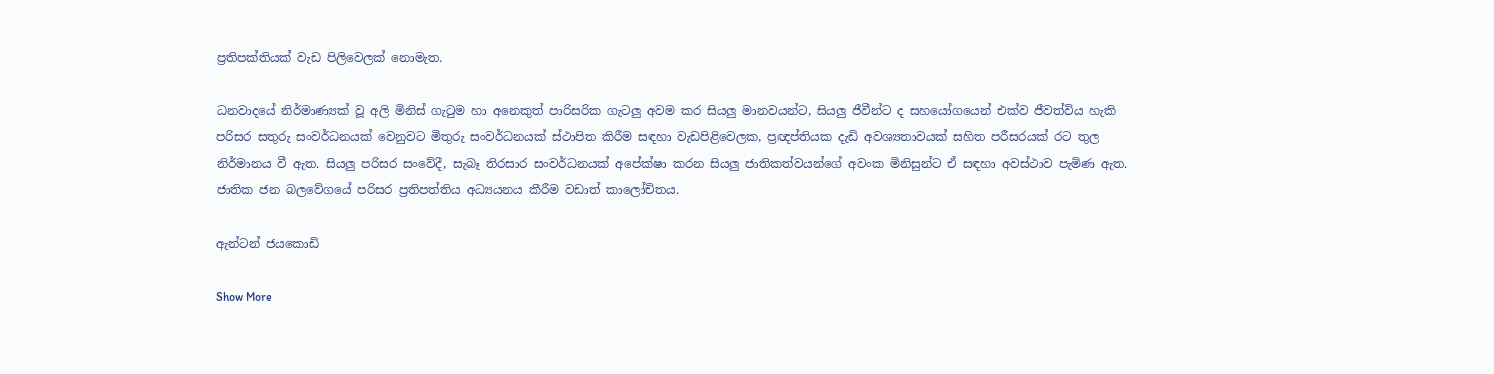ප්‍රතිපක්තියක් වැඩ පිලිවෙලක් නොමැත.

ධනවාදයේ නිර්මාණ්‍යක් වූ අලි මිනිස් ගැටුම හා අනෙකුත් පාරිසරික ගැටලු අවම කර සියලු මානවයන්ට, සියලු ජීවීන්ට ද සහයෝගයෙන් එක්ව ජීවත්විය හැකි පරිසර සතුරු සංවර්ධනයක් වෙනුවට මිතුරු සංවර්ධනයක් ස්ථාපිත කිරීම සඳහා වැඩපිළිවෙලක, ප්‍රඥප්තියක දැඩි අවශ්‍යතාවයක් සහිත පරීසරයක් රට තුල නිර්මානය වී ඇත. සියලු පරිසර සංවේදී, සැබෑ තිරසාර සංවර්ධනයක් අපේක්ෂා කරන සියලු ජාතිකත්වයන්ගේ අවංක මිනිසුන්ට ඒ සඳහා අවස්ථාව පැමිණ ඇත. ජාතික ජන බලවේගයේ පරිසර ප්‍රතිපත්තිය අධ්‍යයනය කීරීම වඩාත් කාලෝචිතය.

ඇන්ටන් ජයකොඩි

Show More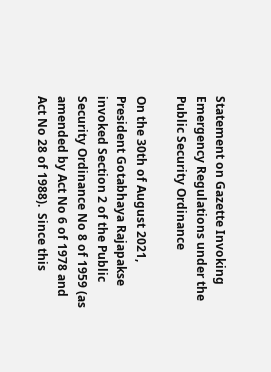Statement on Gazette Invoking Emergency Regulations under the Public Security Ordinance

On the 30th of August 2021, President Gotabhaya Rajapakse invoked Section 2 of the Public Security Ordinance No 8 of 1959 (as amended by Act No 6 of 1978 and Act No 28 of 1988).  Since this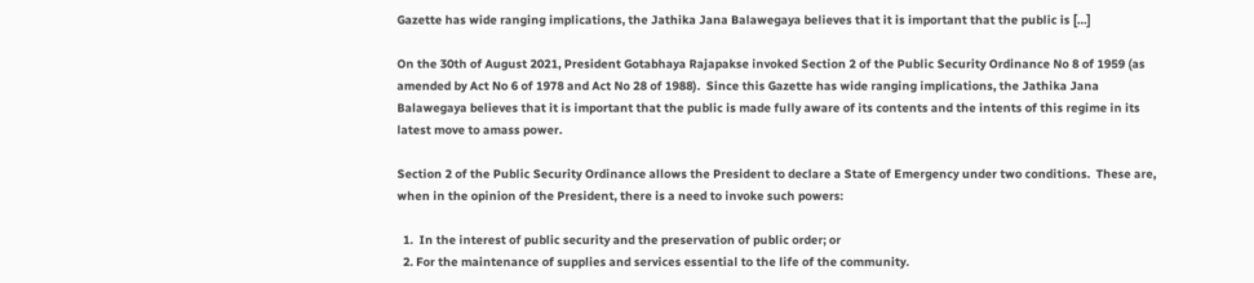Gazette has wide ranging implications, the Jathika Jana Balawegaya believes that it is important that the public is […]

On the 30th of August 2021, President Gotabhaya Rajapakse invoked Section 2 of the Public Security Ordinance No 8 of 1959 (as amended by Act No 6 of 1978 and Act No 28 of 1988).  Since this Gazette has wide ranging implications, the Jathika Jana Balawegaya believes that it is important that the public is made fully aware of its contents and the intents of this regime in its latest move to amass power.

Section 2 of the Public Security Ordinance allows the President to declare a State of Emergency under two conditions.  These are, when in the opinion of the President, there is a need to invoke such powers:

  1.  In the interest of public security and the preservation of public order; or
  2. For the maintenance of supplies and services essential to the life of the community.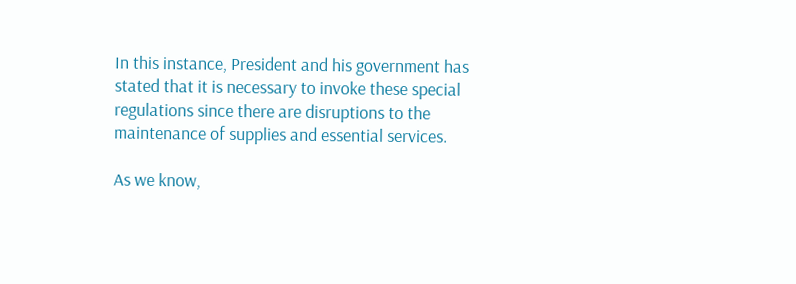In this instance, President and his government has stated that it is necessary to invoke these special regulations since there are disruptions to the maintenance of supplies and essential services.

As we know,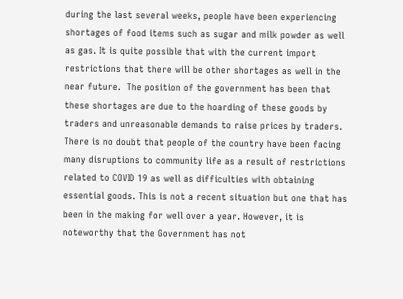during the last several weeks, people have been experiencing shortages of food items such as sugar and milk powder as well as gas. It is quite possible that with the current import restrictions that there will be other shortages as well in the near future.  The position of the government has been that these shortages are due to the hoarding of these goods by traders and unreasonable demands to raise prices by traders.  There is no doubt that people of the country have been facing many disruptions to community life as a result of restrictions related to COVID 19 as well as difficulties with obtaining essential goods. This is not a recent situation but one that has been in the making for well over a year. However, it is noteworthy that the Government has not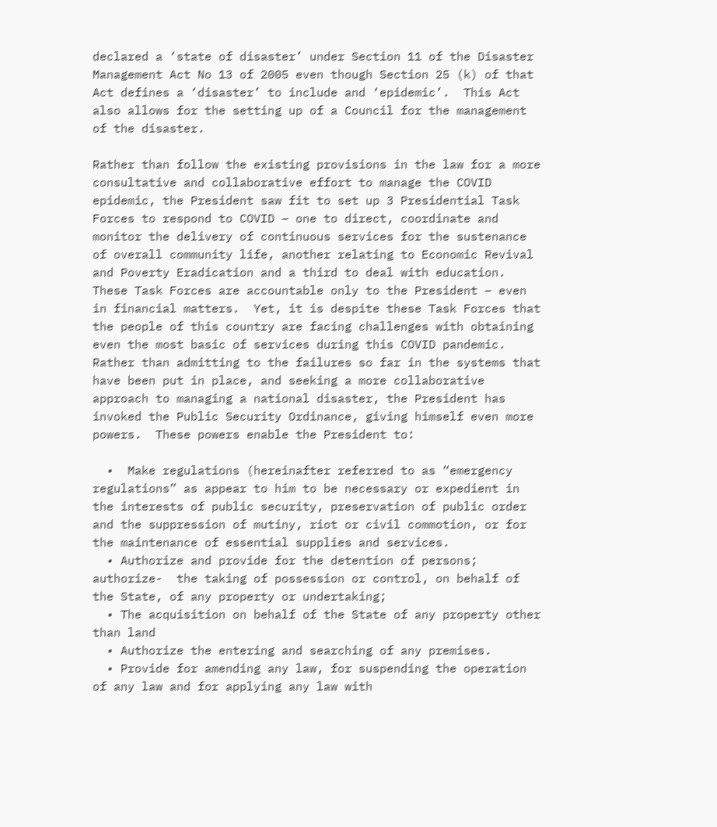declared a ‘state of disaster’ under Section 11 of the Disaster Management Act No 13 of 2005 even though Section 25 (k) of that Act defines a ‘disaster’ to include and ‘epidemic’.  This Act also allows for the setting up of a Council for the management of the disaster.

Rather than follow the existing provisions in the law for a more consultative and collaborative effort to manage the COVID epidemic, the President saw fit to set up 3 Presidential Task Forces to respond to COVID – one to direct, coordinate and monitor the delivery of continuous services for the sustenance of overall community life, another relating to Economic Revival and Poverty Eradication and a third to deal with education. These Task Forces are accountable only to the President – even in financial matters.  Yet, it is despite these Task Forces that the people of this country are facing challenges with obtaining even the most basic of services during this COVID pandemic. Rather than admitting to the failures so far in the systems that have been put in place, and seeking a more collaborative approach to managing a national disaster, the President has invoked the Public Security Ordinance, giving himself even more powers.  These powers enable the President to:

  •  Make regulations (hereinafter referred to as “emergency regulations” as appear to him to be necessary or expedient in the interests of public security, preservation of public order and the suppression of mutiny, riot or civil commotion, or for the maintenance of essential supplies and services.
  • Authorize and provide for the detention of persons; authorize-  the taking of possession or control, on behalf of the State, of any property or undertaking;
  • The acquisition on behalf of the State of any property other than land
  • Authorize the entering and searching of any premises.
  • Provide for amending any law, for suspending the operation of any law and for applying any law with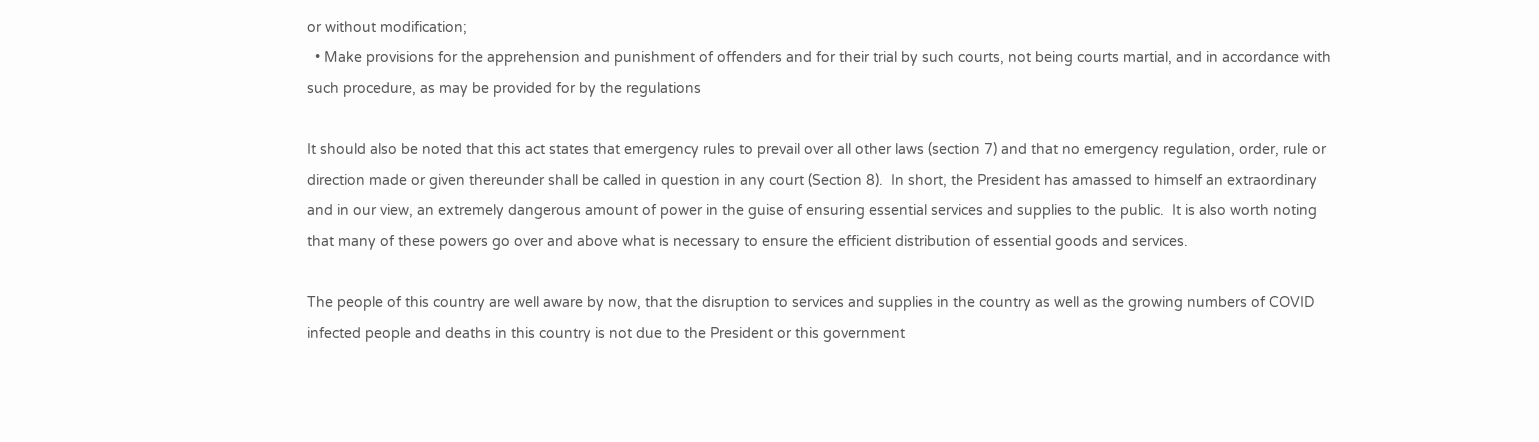or without modification;
  • Make provisions for the apprehension and punishment of offenders and for their trial by such courts, not being courts martial, and in accordance with such procedure, as may be provided for by the regulations

It should also be noted that this act states that emergency rules to prevail over all other laws (section 7) and that no emergency regulation, order, rule or direction made or given thereunder shall be called in question in any court (Section 8).  In short, the President has amassed to himself an extraordinary and in our view, an extremely dangerous amount of power in the guise of ensuring essential services and supplies to the public.  It is also worth noting that many of these powers go over and above what is necessary to ensure the efficient distribution of essential goods and services.

The people of this country are well aware by now, that the disruption to services and supplies in the country as well as the growing numbers of COVID infected people and deaths in this country is not due to the President or this government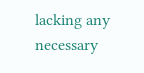lacking any necessary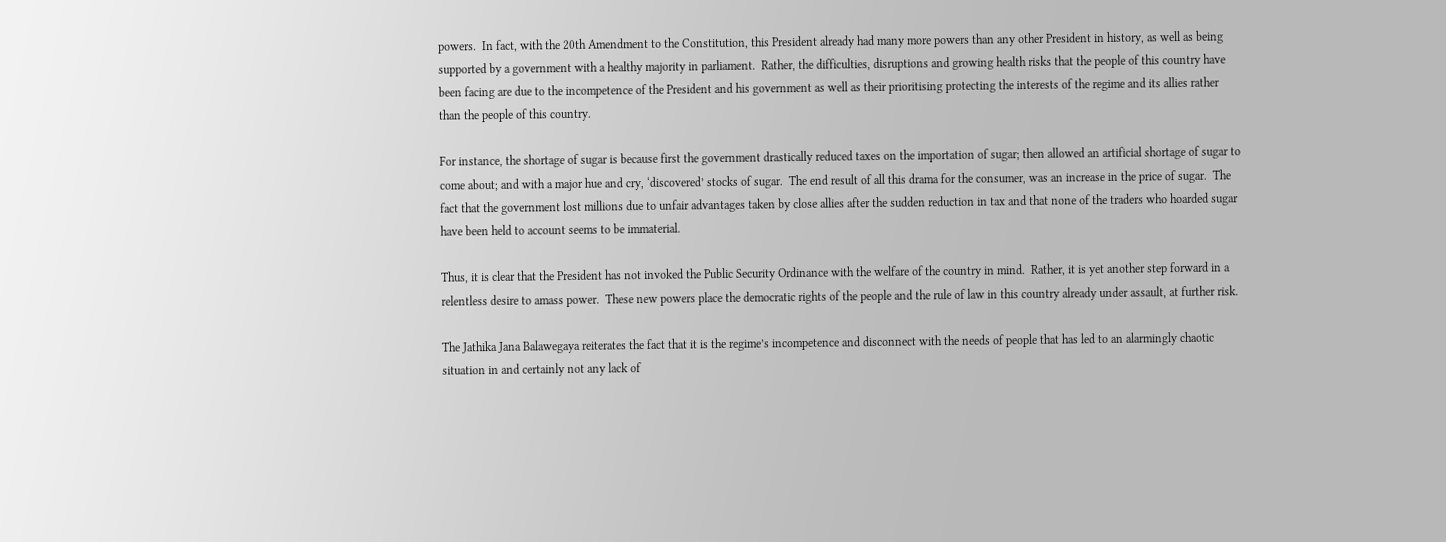powers.  In fact, with the 20th Amendment to the Constitution, this President already had many more powers than any other President in history, as well as being supported by a government with a healthy majority in parliament.  Rather, the difficulties, disruptions and growing health risks that the people of this country have been facing are due to the incompetence of the President and his government as well as their prioritising protecting the interests of the regime and its allies rather than the people of this country.

For instance, the shortage of sugar is because first the government drastically reduced taxes on the importation of sugar; then allowed an artificial shortage of sugar to come about; and with a major hue and cry, ‘discovered’ stocks of sugar.  The end result of all this drama for the consumer, was an increase in the price of sugar.  The fact that the government lost millions due to unfair advantages taken by close allies after the sudden reduction in tax and that none of the traders who hoarded sugar have been held to account seems to be immaterial.

Thus, it is clear that the President has not invoked the Public Security Ordinance with the welfare of the country in mind.  Rather, it is yet another step forward in a relentless desire to amass power.  These new powers place the democratic rights of the people and the rule of law in this country already under assault, at further risk.

The Jathika Jana Balawegaya reiterates the fact that it is the regime’s incompetence and disconnect with the needs of people that has led to an alarmingly chaotic situation in and certainly not any lack of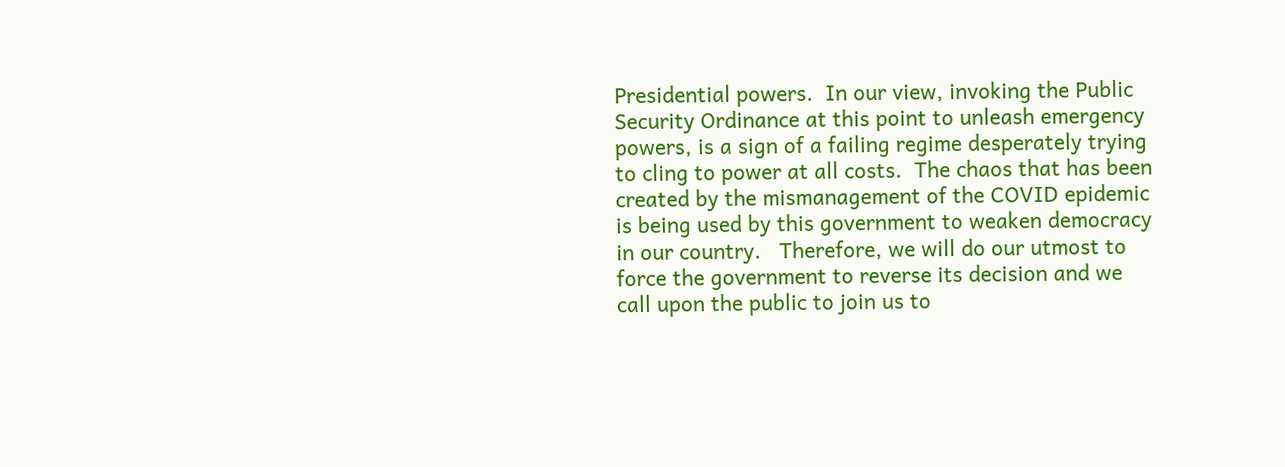Presidential powers.  In our view, invoking the Public Security Ordinance at this point to unleash emergency powers, is a sign of a failing regime desperately trying to cling to power at all costs.  The chaos that has been created by the mismanagement of the COVID epidemic is being used by this government to weaken democracy in our country.   Therefore, we will do our utmost to force the government to reverse its decision and we call upon the public to join us to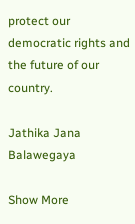protect our democratic rights and the future of our country.

Jathika Jana Balawegaya

Show More